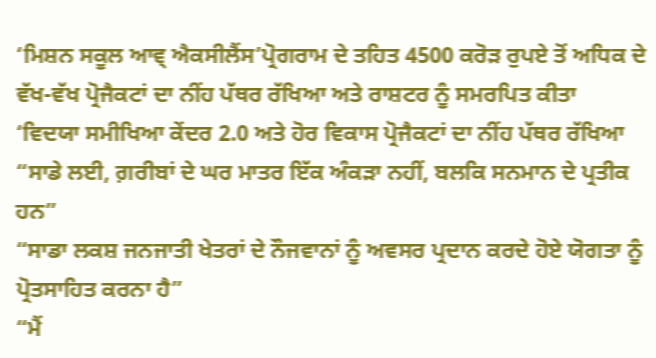‘ਮਿਸ਼ਨ ਸਕੂਲ ਆਵ੍ ਐਕਸੀਲੈਂਸ’ਪ੍ਰੋਗਰਾਮ ਦੇ ਤਹਿਤ 4500 ਕਰੋੜ ਰੁਪਏ ਤੋਂ ਅਧਿਕ ਦੇ ਵੱਖ-ਵੱਖ ਪ੍ਰੋਜੈਕਟਾਂ ਦਾ ਨੀਂਹ ਪੱਥਰ ਰੱਖਿਆ ਅਤੇ ਰਾਸ਼ਟਰ ਨੂੰ ਸਮਰਪਿਤ ਕੀਤਾ
‘ਵਿਦਯਾ ਸਮੀਖਿਆ ਕੇਂਦਰ 2.0 ਅਤੇ ਹੋਰ ਵਿਕਾਸ ਪ੍ਰੋਜੈਕਟਾਂ ਦਾ ਨੀਂਹ ਪੱਥਰ ਰੱਖਿਆ
“ਸਾਡੇ ਲਈ, ਗ਼ਰੀਬਾਂ ਦੇ ਘਰ ਮਾਤਰ ਇੱਕ ਅੰਕੜਾ ਨਹੀਂ, ਬਲਕਿ ਸਨਮਾਨ ਦੇ ਪ੍ਰਤੀਕ ਹਨ”
“ਸਾਡਾ ਲਕਸ਼ ਜਨਜਾਤੀ ਖੇਤਰਾਂ ਦੇ ਨੌਜਵਾਨਾਂ ਨੂੰ ਅਵਸਰ ਪ੍ਰਦਾਨ ਕਰਦੇ ਹੋਏ ਯੋਗਤਾ ਨੂੰ ਪ੍ਰੋਤਸਾਹਿਤ ਕਰਨਾ ਹੈ”
“ਮੈਂ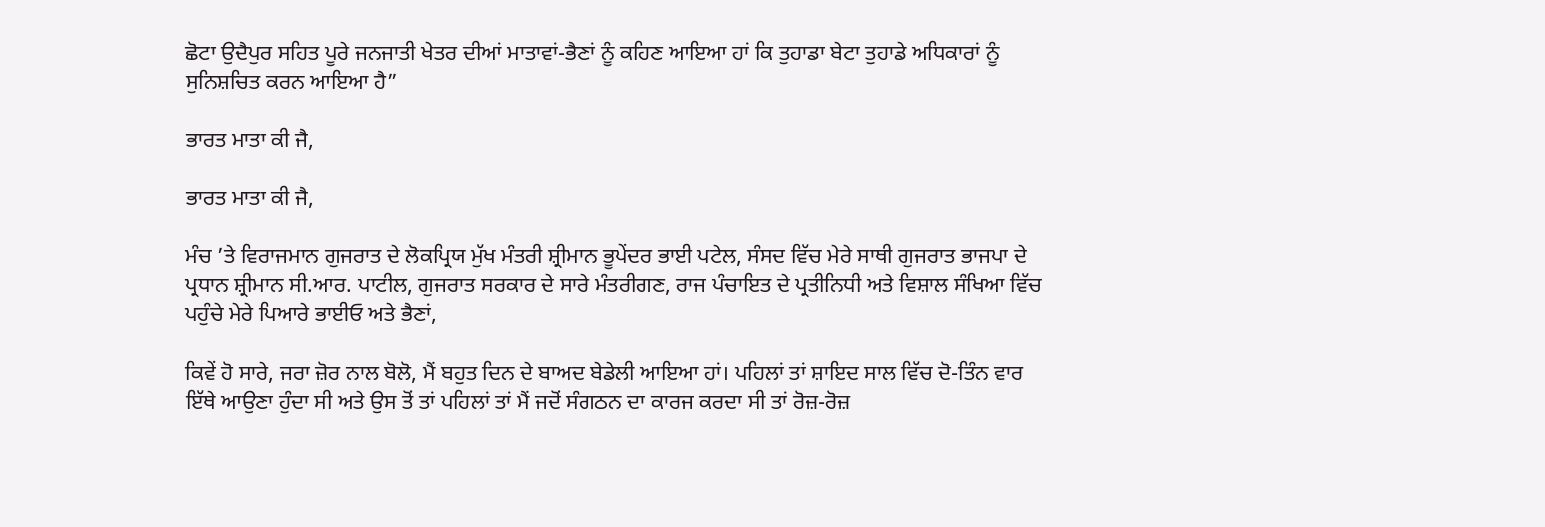ਛੋਟਾ ਉਦੈਪੁਰ ਸਹਿਤ ਪੂਰੇ ਜਨਜਾਤੀ ਖੇਤਰ ਦੀਆਂ ਮਾਤਾਵਾਂ-ਭੈਣਾਂ ਨੂੰ ਕਹਿਣ ਆਇਆ ਹਾਂ ਕਿ ਤੁਹਾਡਾ ਬੇਟਾ ਤੁਹਾਡੇ ਅਧਿਕਾਰਾਂ ਨੂੰ ਸੁਨਿਸ਼ਚਿਤ ਕਰਨ ਆਇਆ ਹੈ”

ਭਾਰਤ ਮਾਤਾ ਕੀ ਜੈ,

ਭਾਰਤ ਮਾਤਾ ਕੀ ਜੈ,

ਮੰਚ ’ਤੇ ਵਿਰਾਜਮਾਨ ਗੁਜਰਾਤ ਦੇ ਲੋਕਪ੍ਰਿਯ ਮੁੱਖ ਮੰਤਰੀ ਸ਼੍ਰੀਮਾਨ ਭੂਪੇਂਦਰ ਭਾਈ ਪਟੇਲ, ਸੰਸਦ ਵਿੱਚ ਮੇਰੇ ਸਾਥੀ ਗੁਜਰਾਤ ਭਾਜਪਾ ਦੇ ਪ੍ਰਧਾਨ ਸ਼੍ਰੀਮਾਨ ਸੀ.ਆਰ. ਪਾਟੀਲ, ਗੁਜਰਾਤ ਸਰਕਾਰ ਦੇ ਸਾਰੇ ਮੰਤਰੀਗਣ, ਰਾਜ ਪੰਚਾਇਤ ਦੇ ਪ੍ਰਤੀਨਿਧੀ ਅਤੇ ਵਿਸ਼ਾਲ ਸੰਖਿਆ ਵਿੱਚ ਪਹੁੰਚੇ ਮੇਰੇ ਪਿਆਰੇ ਭਾਈਓ ਅਤੇ ਭੈਣਾਂ,

ਕਿਵੇਂ ਹੋ ਸਾਰੇ, ਜਰਾ ਜ਼ੋਰ ਨਾਲ ਬੋਲੋ, ਮੈਂ ਬਹੁਤ ਦਿਨ ਦੇ ਬਾਅਦ ਬੇਡੇਲੀ ਆਇਆ ਹਾਂ। ਪਹਿਲਾਂ ਤਾਂ ਸ਼ਾਇਦ ਸਾਲ ਵਿੱਚ ਦੋ-ਤਿੰਨ ਵਾਰ ਇੱਥੇ ਆਉਣਾ ਹੁੰਦਾ ਸੀ ਅਤੇ ਉਸ ਤੋਂ ਤਾਂ ਪਹਿਲਾਂ ਤਾਂ ਮੈਂ ਜਦੋਂ ਸੰਗਠਨ ਦਾ ਕਾਰਜ ਕਰਦਾ ਸੀ ਤਾਂ ਰੋਜ਼-ਰੋਜ਼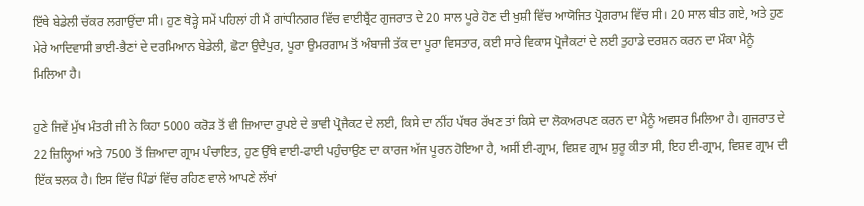ਇੱਥੇ ਬੇਡੇਲੀ ਚੱਕਰ ਲਗਾਉਂਦਾ ਸੀ। ਹੁਣ ਥੋੜ੍ਹੇ ਸਮੇਂ ਪਹਿਲਾਂ ਹੀ ਮੈਂ ਗਾਂਧੀਨਗਰ ਵਿੱਚ ਵਾਈਬ੍ਰੈਂਟ ਗੁਜਰਾਤ ਦੇ 20 ਸਾਲ ਪੂਰੇ ਹੋਣ ਦੀ ਖੁਸ਼ੀ ਵਿੱਚ ਆਯੋਜਿਤ ਪ੍ਰੋਗਰਾਮ ਵਿੱਚ ਸੀ। 20 ਸਾਲ ਬੀਤ ਗਏ, ਅਤੇ ਹੁਣ ਮੇਰੇ ਆਦਿਵਾਸੀ ਭਾਈ-ਭੈਣਾਂ ਦੇ ਦਰਮਿਆਨ ਬੇਡੇਲੀ, ਛੋਟਾ ਉਦੈਪੁਰ, ਪੂਰਾ ਉਮਰਗਾਮ ਤੋਂ ਅੰਬਾਜੀ ਤੱਕ ਦਾ ਪੂਰਾ ਵਿਸਤਾਰ, ਕਈ ਸਾਰੇ ਵਿਕਾਸ ਪ੍ਰੋਜੈਕਟਾਂ ਦੇ ਲਈ ਤੁਹਾਡੇ ਦਰਸ਼ਨ ਕਰਨ ਦਾ ਮੌਕਾ ਮੈਨੂੰ ਮਿਲਿਆ ਹੈ।

ਹੁਣੇ ਜਿਵੇਂ ਮੁੱਖ ਮੰਤਰੀ ਜੀ ਨੇ ਕਿਹਾ 5000 ਕਰੋੜ ਤੋਂ ਵੀ ਜ਼ਿਆਦਾ ਰੁਪਏ ਦੇ ਭਾਵੀ ਪ੍ਰੋਜੈਕਟ ਦੇ ਲਈ, ਕਿਸੇ ਦਾ ਨੀਂਹ ਪੱਥਰ ਰੱਖਣ ਤਾਂ ਕਿਸੇ ਦਾ ਲੋਕਅਰਪਣ ਕਰਨ ਦਾ ਮੈਨੂੰ ਅਵਸਰ ਮਿਲਿਆ ਹੈ। ਗੁਜਰਾਤ ਦੇ 22 ਜ਼ਿਲ੍ਹਿਆਂ ਅਤੇ 7500 ਤੋਂ ਜ਼ਿਆਦਾ ਗ੍ਰਾਮ ਪੰਚਾਇਤ, ਹੁਣ ਉੱਥੇ ਵਾਈ-ਫਾਈ ਪਹੁੰਚਾਉਣ ਦਾ ਕਾਰਜ ਅੱਜ ਪੂਰਨ ਹੋਇਆ ਹੈ, ਅਸੀਂ ਈ-ਗ੍ਰਾਮ, ਵਿਸ਼ਵ ਗ੍ਰਾਮ ਸ਼ੁਰੂ ਕੀਤਾ ਸੀ, ਇਹ ਈ-ਗ੍ਰਾਮ, ਵਿਸ਼ਵ ਗ੍ਰਾਮ ਦੀ ਇੱਕ ਝਲਕ ਹੈ। ਇਸ ਵਿੱਚ ਪਿੰਡਾਂ ਵਿੱਚ ਰਹਿਣ ਵਾਲੇ ਆਪਣੇ ਲੱਖਾਂ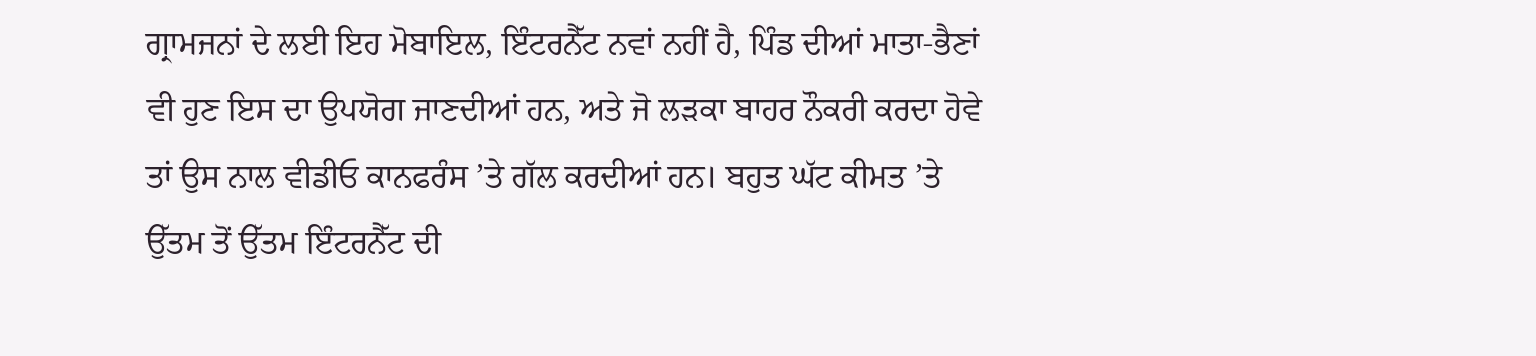ਗ੍ਰਾਮਜਨਾਂ ਦੇ ਲਈ ਇਹ ਮੋਬਾਇਲ, ਇੰਟਰਨੈੱਟ ਨਵਾਂ ਨਹੀਂ ਹੈ, ਪਿੰਡ ਦੀਆਂ ਮਾਤਾ-ਭੈਣਾਂ ਵੀ ਹੁਣ ਇਸ ਦਾ ਉਪਯੋਗ ਜਾਣਦੀਆਂ ਹਨ, ਅਤੇ ਜੋ ਲੜਕਾ ਬਾਹਰ ਨੌਕਰੀ ਕਰਦਾ ਹੋਵੇ ਤਾਂ ਉਸ ਨਾਲ ਵੀਡੀਓ ਕਾਨਫਰੰਸ ’ਤੇ ਗੱਲ ਕਰਦੀਆਂ ਹਨ। ਬਹੁਤ ਘੱਟ ਕੀਮਤ ’ਤੇ ਉੱਤਮ ਤੋਂ ਉੱਤਮ ਇੰਟਰਨੈੱਟ ਦੀ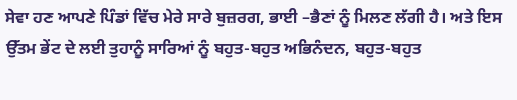ਸੇਵਾ ਹਣ ਆਪਣੇ ਪਿੰਡਾਂ ਵਿੱਚ ਮੇਰੇ ਸਾਰੇ ਬੁਜ਼ਰਗ, ਭਾਈ –ਭੈਣਾਂ ਨੂੰ ਮਿਲਣ ਲੱਗੀ ਹੈ। ਅਤੇ ਇਸ ਉੱਤਮ ਭੇਂਟ ਦੇ ਲਈ ਤੁਹਾਨੂੰ ਸਾਰਿਆਂ ਨੂੰ ਬਹੁਤ-ਬਹੁਤ ਅਭਿਨੰਦਨ, ਬਹੁਤ-ਬਹੁਤ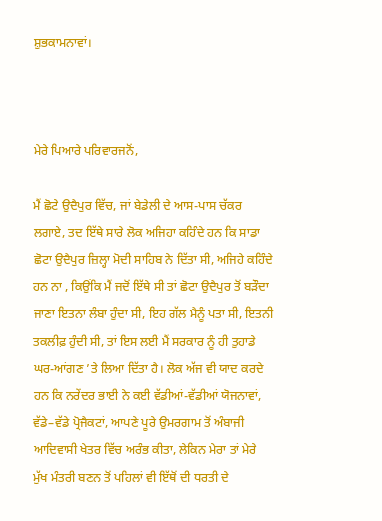ਸ਼ੁਭਕਾਮਨਾਵਾਂ।



ਮੇਰੇ ਪਿਆਰੇ ਪਰਿਵਾਰਜਨੋਂ,

ਮੈਂ ਛੋਟੇ ਉਦੈਪੁਰ ਵਿੱਚ, ਜਾਂ ਬੇਡੇਲੀ ਦੇ ਆਸ-ਪਾਸ ਚੱਕਰ ਲਗਾਏ, ਤਦ ਇੱਥੇ ਸਾਰੇ ਲੋਕ ਅਜਿਹਾ ਕਹਿੰਦੇ ਹਨ ਕਿ ਸਾਡਾ ਛੋਟਾ ਉਦੈਪੁਰ ਜ਼ਿਲ੍ਹਾ ਮੋਦੀ ਸਾਹਿਬ ਨੇ ਦਿੱਤਾ ਸੀ, ਅਜਿਹੇ ਕਹਿੰਦੇ ਹਨ ਨਾ , ਕਿਉਂਕਿ ਮੈਂ ਜਦੋਂ ਇੱਥੇ ਸੀ ਤਾਂ ਛੋਟਾ ਉਦੈਪੁਰ ਤੋਂ ਬੜੌਦਾ ਜਾਣਾ ਇਤਨਾ ਲੰਬਾ ਹੁੰਦਾ ਸੀ, ਇਹ ਗੱਲ ਮੈਨੂੰ ਪਤਾ ਸੀ, ਇਤਨੀ ਤਕਲੀਫ਼ ਹੁੰਦੀ ਸੀ, ਤਾਂ ਇਸ ਲਈ ਮੈਂ ਸਰਕਾਰ ਨੂੰ ਹੀ ਤੁਹਾਡੇ ਘਰ-ਆਂਗਣ ’ਤੇ ਲਿਆ ਦਿੱਤਾ ਹੈ। ਲੋਕ ਅੱਜ ਵੀ ਯਾਦ ਕਰਦੇ ਹਨ ਕਿ ਨਰੇਂਦਰ ਭਾਈ ਨੇ ਕਈ ਵੱਡੀਆਂ-ਵੱਡੀਆਂ ਯੋਜਨਾਵਾਂ, ਵੱਡੇ–ਵੱਡੇ ਪ੍ਰੋਜੈਕਟਾਂ, ਆਪਣੇ ਪੂਰੇ ਉਮਰਗਾਮ ਤੋਂ ਅੰਬਾਜੀ ਆਦਿਵਾਸੀ ਖੇਤਰ ਵਿੱਚ ਅਰੰਭ ਕੀਤਾ, ਲੇਕਿਨ ਮੇਰਾ ਤਾਂ ਮੇਰੇ ਮੁੱਖ ਮੰਤਰੀ ਬਣਨ ਤੋਂ ਪਹਿਲਾਂ ਵੀ ਇੱਥੋਂ ਦੀ ਧਰਤੀ ਦੇ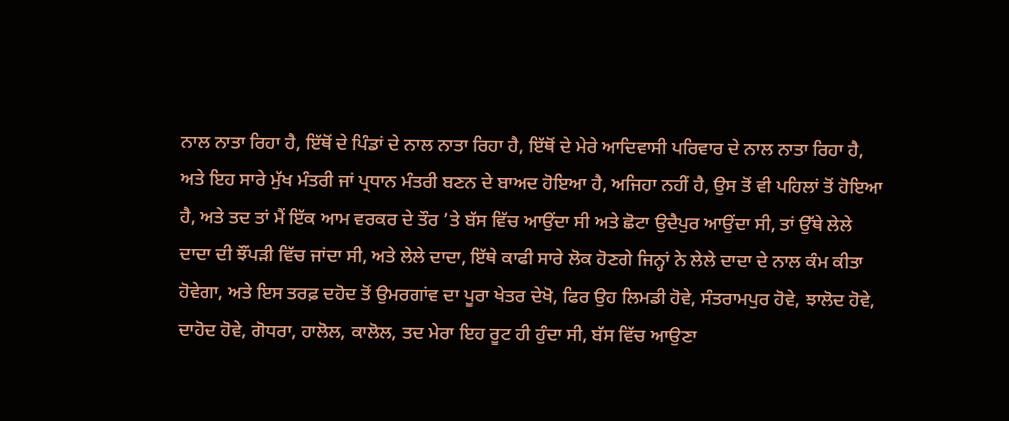ਨਾਲ ਨਾਤਾ ਰਿਹਾ ਹੈ, ਇੱਥੋਂ ਦੇ ਪਿੰਡਾਂ ਦੇ ਨਾਲ ਨਾਤਾ ਰਿਹਾ ਹੈ, ਇੱਥੋਂ ਦੇ ਮੇਰੇ ਆਦਿਵਾਸੀ ਪਰਿਵਾਰ ਦੇ ਨਾਲ ਨਾਤਾ ਰਿਹਾ ਹੈ, ਅਤੇ ਇਹ ਸਾਰੇ ਮੁੱਖ ਮੰਤਰੀ ਜਾਂ ਪ੍ਰਧਾਨ ਮੰਤਰੀ ਬਣਨ ਦੇ ਬਾਅਦ ਹੋਇਆ ਹੈ, ਅਜਿਹਾ ਨਹੀਂ ਹੈ, ਉਸ ਤੋਂ ਵੀ ਪਹਿਲਾਂ ਤੋਂ ਹੋਇਆ ਹੈ, ਅਤੇ ਤਦ ਤਾਂ ਮੈਂ ਇੱਕ ਆਮ ਵਰਕਰ ਦੇ ਤੌਰ ’ਤੇ ਬੱਸ ਵਿੱਚ ਆਉਂਦਾ ਸੀ ਅਤੇ ਛੋਟਾ ਉਦੈਪੁਰ ਆਉਂਦਾ ਸੀ, ਤਾਂ ਉੱਥੇ ਲੇਲੇ ਦਾਦਾ ਦੀ ਝੌਂਪੜੀ ਵਿੱਚ ਜਾਂਦਾ ਸੀ, ਅਤੇ ਲੇਲੇ ਦਾਦਾ, ਇੱਥੇ ਕਾਫੀ ਸਾਰੇ ਲੋਕ ਹੋਣਗੇ ਜਿਨ੍ਹਾਂ ਨੇ ਲੇਲੇ ਦਾਦਾ ਦੇ ਨਾਲ ਕੰਮ ਕੀਤਾ ਹੋਵੇਗਾ, ਅਤੇ ਇਸ ਤਰਫ਼ ਦਹੋਦ ਤੋਂ ਉਮਰਗਾਂਵ ਦਾ ਪੂਰਾ ਖੇਤਰ ਦੇਖੋ, ਫਿਰ ਉਹ ਲਿਮਡੀ ਹੋਵੇ, ਸੰਤਰਾਮਪੁਰ ਹੋਵੇ, ਝਾਲੋਦ ਹੋਵੇ, ਦਾਹੋਦ ਹੋਵੇ, ਗੋਧਰਾ, ਹਾਲੋਲ, ਕਾਲੋਲ, ਤਦ ਮੇਰਾ ਇਹ ਰੂਟ ਹੀ ਹੁੰਦਾ ਸੀ, ਬੱਸ ਵਿੱਚ ਆਉਣਾ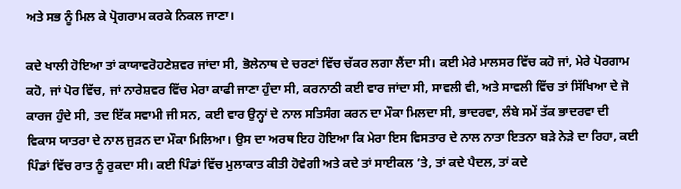ਅਤੇ ਸਭ ਨੂੰ ਮਿਲ ਕੇ ਪ੍ਰੋਗਰਾਮ ਕਰਕੇ ਨਿਕਲ ਜਾਣਾ।

ਕਦੇ ਖਾਲੀ ਹੋਇਆ ਤਾਂ ਕਾਯਾਵਰੋਹਣੇਸ਼ਵਰ ਜਾਂਦਾ ਸੀ, ਭੋਲੇਨਾਥ ਦੇ ਚਰਣਾਂ ਵਿੱਚ ਚੱਕਰ ਲਗਾ ਲੈਂਦਾ ਸੀ। ਕਈ ਮੇਰੇ ਮਾਲਸਰ ਵਿੱਚ ਕਹੋ ਜਾਂ, ਮੇਰੇ ਪੋਰਗਾਮ ਕਹੋ, ਜਾਂ ਪੋਰ ਵਿੱਚ, ਜਾਂ ਨਾਰੇਸ਼ਵਰ ਵਿੱਚ ਮੇਰਾ ਕਾਫੀ ਜਾਣਾ ਹੁੰਦਾ ਸੀ, ਕਰਨਾਠੀ ਕਈ ਵਾਰ ਜਾਂਦਾ ਸੀ, ਸਾਵਲੀ ਵੀ, ਅਤੇ ਸਾਵਲੀ ਵਿੱਚ ਤਾਂ ਸਿੱਖਿਆ ਦੇ ਜੋ ਕਾਰਜ ਹੁੰਦੇ ਸੀ, ਤਦ ਇੱਕ ਸਵਾਮੀ ਜੀ ਸਨ, ਕਈ ਵਾਰ ਉਨ੍ਹਾਂ ਦੇ ਨਾਲ ਸਤਿਸੰਗ ਕਰਨ ਦਾ ਮੌਕਾ ਮਿਲਦਾ ਸੀ, ਭਾਦਰਵਾ, ਲੰਬੇ ਸਮੇਂ ਤੱਕ ਭਾਦਰਵਾ ਦੀ ਵਿਕਾਸ ਯਾਤਰਾ ਦੇ ਨਾਲ ਜੁੜਨ ਦਾ ਮੌਕਾ ਮਿਲਿਆ। ਉਸ ਦਾ ਅਰਥ ਇਹ ਹੋਇਆ ਕਿ ਮੇਰਾ ਇਸ ਵਿਸਤਾਰ ਦੇ ਨਾਲ ਨਾਤਾ ਇਤਨਾ ਬੜੇ ਨੇੜੇ ਦਾ ਰਿਹਾ, ਕਈ ਪਿੰਡਾਂ ਵਿੱਚ ਰਾਤ ਨੂੰ ਰੁਕਦਾ ਸੀ। ਕਈ ਪਿੰਡਾਂ ਵਿੱਚ ਮੁਲਾਕਾਤ ਕੀਤੀ ਹੋਵੇਗੀ ਅਤੇ ਕਦੇ ਤਾਂ ਸਾਈਕਲ ’ਤੇ, ਤਾਂ ਕਦੇ ਪੈਦਲ, ਤਾਂ ਕਦੇ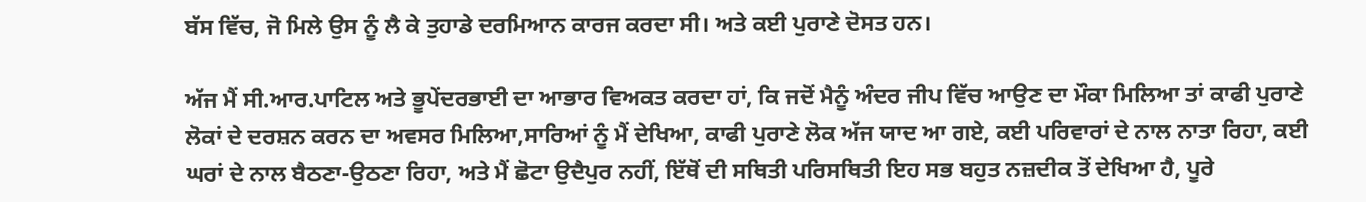ਬੱਸ ਵਿੱਚ, ਜੋ ਮਿਲੇ ਉਸ ਨੂੰ ਲੈ ਕੇ ਤੁਹਾਡੇ ਦਰਮਿਆਨ ਕਾਰਜ ਕਰਦਾ ਸੀ। ਅਤੇ ਕਈ ਪੁਰਾਣੇ ਦੋਸਤ ਹਨ।

ਅੱਜ ਮੈਂ ਸੀ.ਆਰ.ਪਾਟਿਲ ਅਤੇ ਭੂਪੇਂਦਰਭਾਈ ਦਾ ਆਭਾਰ ਵਿਅਕਤ ਕਰਦਾ ਹਾਂ, ਕਿ ਜਦੋਂ ਮੈਨੂੰ ਅੰਦਰ ਜੀਪ ਵਿੱਚ ਆਉਣ ਦਾ ਮੌਕਾ ਮਿਲਿਆ ਤਾਂ ਕਾਫੀ ਪੁਰਾਣੇ ਲੋਕਾਂ ਦੇ ਦਰਸ਼ਨ ਕਰਨ ਦਾ ਅਵਸਰ ਮਿਲਿਆ,ਸਾਰਿਆਂ ਨੂੰ ਮੈਂ ਦੇਖਿਆ, ਕਾਫੀ ਪੁਰਾਣੇ ਲੋਕ ਅੱਜ ਯਾਦ ਆ ਗਏ, ਕਈ ਪਰਿਵਾਰਾਂ ਦੇ ਨਾਲ ਨਾਤਾ ਰਿਹਾ, ਕਈ ਘਰਾਂ ਦੇ ਨਾਲ ਬੈਠਣਾ-ਉਠਣਾ ਰਿਹਾ, ਅਤੇ ਮੈਂ ਛੋਟਾ ਉਦੈਪੁਰ ਨਹੀਂ, ਇੱਥੋਂ ਦੀ ਸਥਿਤੀ ਪਰਿਸਥਿਤੀ ਇਹ ਸਭ ਬਹੁਤ ਨਜ਼ਦੀਕ ਤੋਂ ਦੇਖਿਆ ਹੈ, ਪੂਰੇ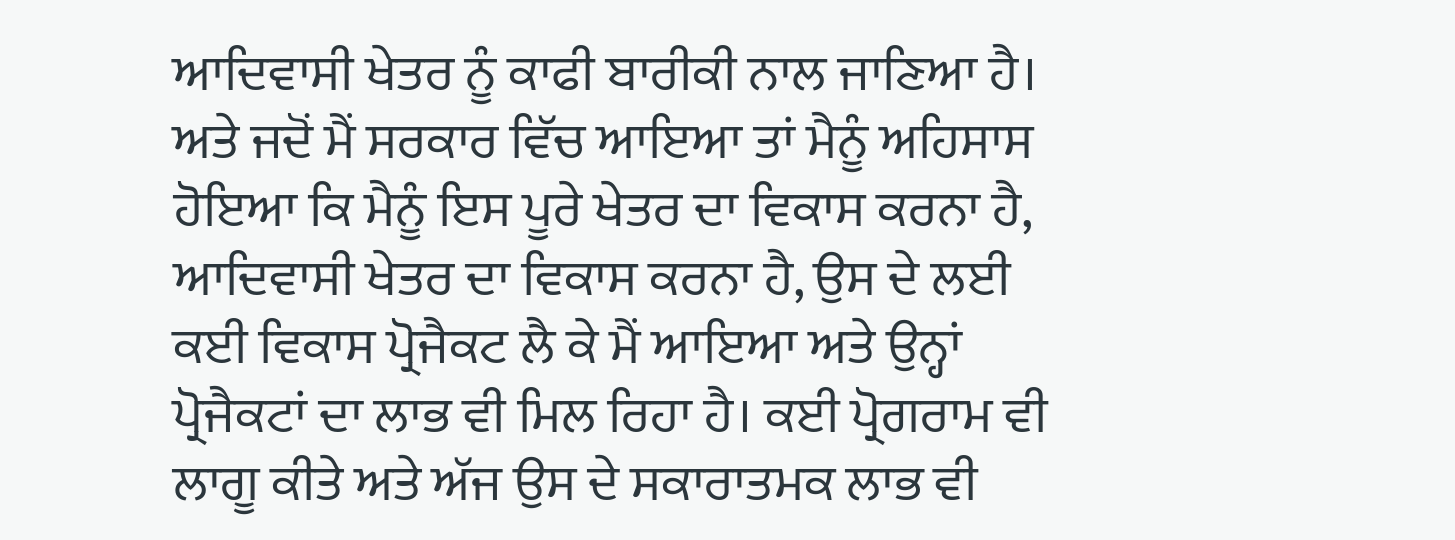ਆਦਿਵਾਸੀ ਖੇਤਰ ਨੂੰ ਕਾਫੀ ਬਾਰੀਕੀ ਨਾਲ ਜਾਣਿਆ ਹੈ। ਅਤੇ ਜਦੋਂ ਮੈਂ ਸਰਕਾਰ ਵਿੱਚ ਆਇਆ ਤਾਂ ਮੈਨੂੰ ਅਹਿਸਾਸ ਹੋਇਆ ਕਿ ਮੈਨੂੰ ਇਸ ਪੂਰੇ ਖੇਤਰ ਦਾ ਵਿਕਾਸ ਕਰਨਾ ਹੈ, ਆਦਿਵਾਸੀ ਖੇਤਰ ਦਾ ਵਿਕਾਸ ਕਰਨਾ ਹੈ, ਉਸ ਦੇ ਲਈ ਕਈ ਵਿਕਾਸ ਪ੍ਰੋਜੈਕਟ ਲੈ ਕੇ ਮੈਂ ਆਇਆ ਅਤੇ ਉਨ੍ਹਾਂ ਪ੍ਰੋਜੈਕਟਾਂ ਦਾ ਲਾਭ ਵੀ ਮਿਲ ਰਿਹਾ ਹੈ। ਕਈ ਪ੍ਰੋਗਰਾਮ ਵੀ ਲਾਗੂ ਕੀਤੇ ਅਤੇ ਅੱਜ ਉਸ ਦੇ ਸਕਾਰਾਤਮਕ ਲਾਭ ਵੀ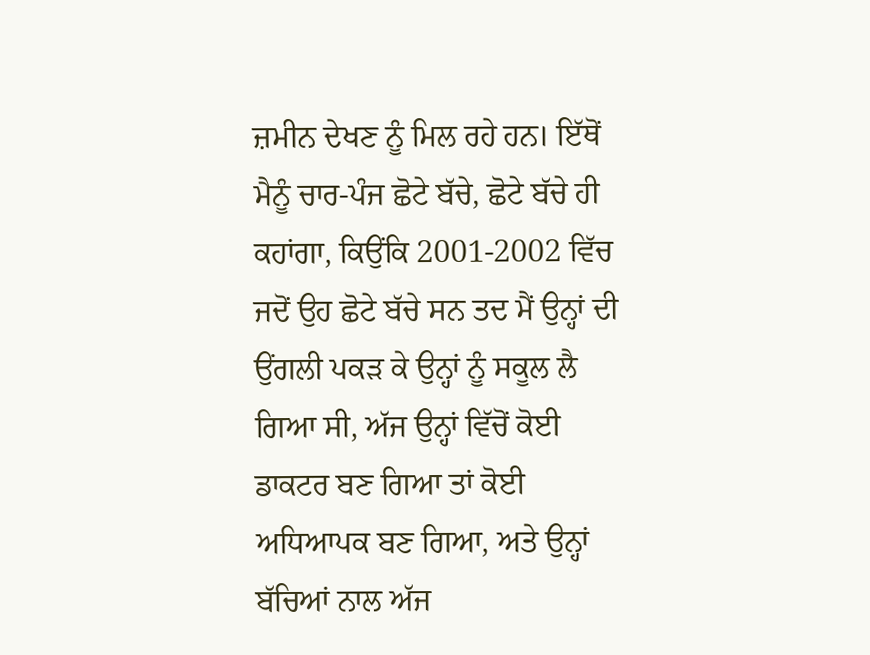ਜ਼ਮੀਨ ਦੇਖਣ ਨੂੰ ਮਿਲ ਰਹੇ ਹਨ। ਇੱਥੋਂ ਮੈਨੂੰ ਚਾਰ-ਪੰਜ ਛੋਟੇ ਬੱਚੇ, ਛੋਟੇ ਬੱਚੇ ਹੀ ਕਹਾਂਗਾ, ਕਿਉਂਕਿ 2001-2002 ਵਿੱਚ ਜਦੋਂ ਉਹ ਛੋਟੇ ਬੱਚੇ ਸਨ ਤਦ ਮੈਂ ਉਨ੍ਹਾਂ ਦੀ ਉਂਗਲੀ ਪਕੜ ਕੇ ਉਨ੍ਹਾਂ ਨੂੰ ਸਕੂਲ ਲੈ ਗਿਆ ਸੀ, ਅੱਜ ਉਨ੍ਹਾਂ ਵਿੱਚੋਂ ਕੋਈ ਡਾਕਟਰ ਬਣ ਗਿਆ ਤਾਂ ਕੋਈ ਅਧਿਆਪਕ ਬਣ ਗਿਆ, ਅਤੇ ਉਨ੍ਹਾਂ ਬੱਚਿਆਂ ਨਾਲ ਅੱਜ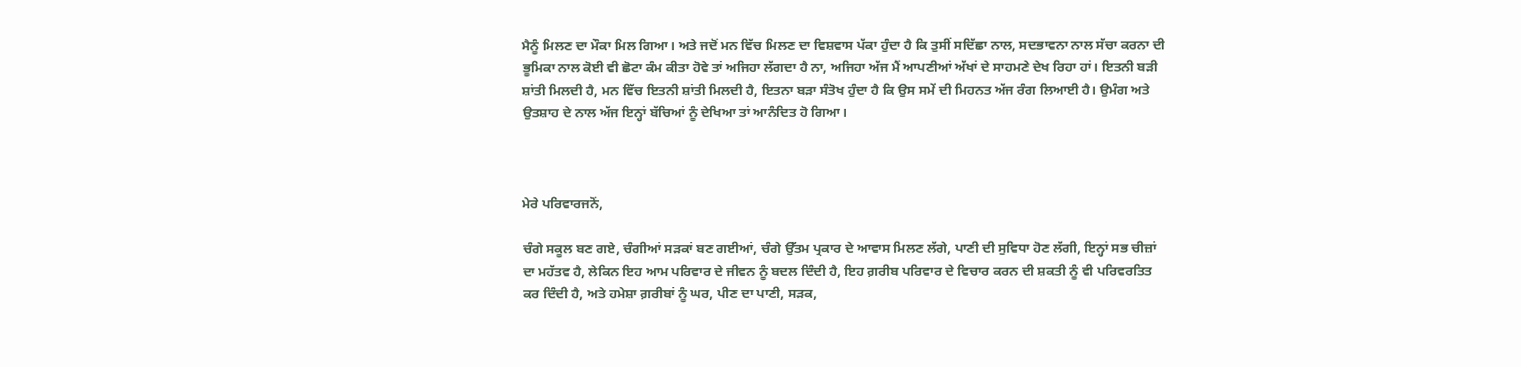ਮੈਨੂੰ ਮਿਲਣ ਦਾ ਮੌਕਾ ਮਿਲ ਗਿਆ। ਅਤੇ ਜਦੋਂ ਮਨ ਵਿੱਚ ਮਿਲਣ ਦਾ ਵਿਸ਼ਵਾਸ ਪੱਕਾ ਹੁੰਦਾ ਹੈ ਕਿ ਤੁਸੀਂ ਸਦਿੱਛਾ ਨਾਲ, ਸਦਭਾਵਨਾ ਨਾਲ ਸੱਚਾ ਕਰਨਾ ਦੀ ਭੂਮਿਕਾ ਨਾਲ ਕੋਈ ਵੀ ਛੋਟਾ ਕੰਮ ਕੀਤਾ ਹੋਵੇ ਤਾਂ ਅਜਿਹਾ ਲੱਗਦਾ ਹੈ ਨਾ, ਅਜਿਹਾ ਅੱਜ ਮੈਂ ਆਪਣੀਆਂ ਅੱਖਾਂ ਦੇ ਸਾਹਮਣੇ ਦੇਖ ਰਿਹਾ ਹਾਂ। ਇਤਨੀ ਬੜੀ ਸ਼ਾਂਤੀ ਮਿਲਦੀ ਹੈ, ਮਨ ਵਿੱਚ ਇਤਨੀ ਸ਼ਾਂਤੀ ਮਿਲਦੀ ਹੈ, ਇਤਨਾ ਬੜਾ ਸੰਤੋਖ ਹੁੰਦਾ ਹੈ ਕਿ ਉਸ ਸਮੇਂ ਦੀ ਮਿਹਨਤ ਅੱਜ ਰੰਗ ਲਿਆਈ ਹੈ। ਉਮੰਗ ਅਤੇ ਉਤਸ਼ਾਹ ਦੇ ਨਾਲ ਅੱਜ ਇਨ੍ਹਾਂ ਬੱਚਿਆਂ ਨੂੰ ਦੇਖਿਆ ਤਾਂ ਆਨੰਦਿਤ ਹੋ ਗਿਆ।



ਮੇਰੇ ਪਰਿਵਾਰਜਨੋਂ,

ਚੰਗੇ ਸਕੂਲ ਬਣ ਗਏ, ਚੰਗੀਆਂ ਸੜਕਾਂ ਬਣ ਗਈਆਂ, ਚੰਗੇ ਉੱਤਮ ਪ੍ਰਕਾਰ ਦੇ ਆਵਾਸ ਮਿਲਣ ਲੱਗੇ, ਪਾਣੀ ਦੀ ਸੁਵਿਧਾ ਹੋਣ ਲੱਗੀ, ਇਨ੍ਹਾਂ ਸਭ ਚੀਜ਼ਾਂ ਦਾ ਮਹੱਤਵ ਹੈ, ਲੇਕਿਨ ਇਹ ਆਮ ਪਰਿਵਾਰ ਦੇ ਜੀਵਨ ਨੂੰ ਬਦਲ ਦਿੰਦੀ ਹੈ, ਇਹ ਗ਼ਰੀਬ ਪਰਿਵਾਰ ਦੇ ਵਿਚਾਰ ਕਰਨ ਦੀ ਸ਼ਕਤੀ ਨੂੰ ਵੀ ਪਰਿਵਰਤਿਤ ਕਰ ਦਿੰਦੀ ਹੈ, ਅਤੇ ਹਮੇਸ਼ਾ ਗ਼ਰੀਬਾਂ ਨੂੰ ਘਰ, ਪੀਣ ਦਾ ਪਾਣੀ, ਸੜਕ,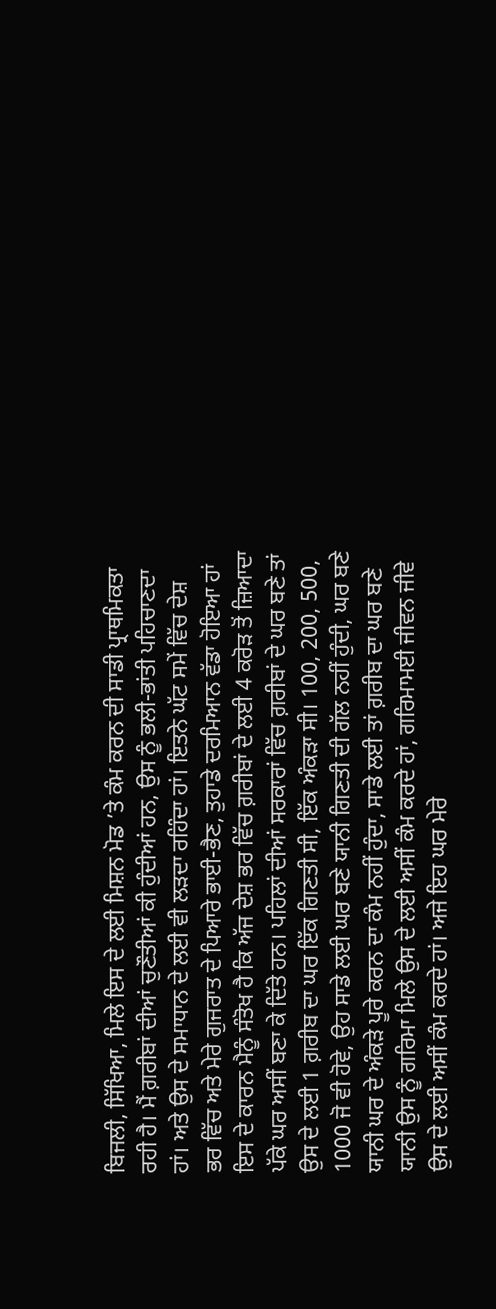ਬਿਜਲੀ, ਸਿੱਖਿਆ, ਮਿਲੇ ਇਸ ਦੇ ਲਈ ਮਿਸ਼ਨ ਮੋਡ ’ਤੇ ਕੰਮ ਕਰਨ ਦੀ ਸਾਡੀ ਪ੍ਰਾਥਮਿਕਤਾ ਰਹੀ ਹੈ। ਮੈਂ ਗ਼ਰੀਬਾਂ ਦੀਆਂ ਚੁਣੌਤੀਆਂ ਕੀ ਹੁੰਦੀਆਂ ਹਨ, ਉਸ ਨੂੰ ਭਲੀ-ਭਾਂਤੀ ਪਹਿਚਾਣਦਾ ਹਾਂ। ਅਤੇ ਉਸ ਦੇ ਸਮਾਧਾਨ ਦੇ ਲਈ ਵੀ ਲੜਦਾ ਰਹਿੰਦਾ ਹਾਂ। ਇਤਨੇ ਘੱਟ ਸਮੇਂ ਵਿੱਚ ਦੇਸ਼ ਭਰ ਵਿੱਚ ਅਤੇ ਮੇਰੇ ਗੁਜਰਾਤ ਦੇ ਪਿਆਰੇ ਭਾਈ-ਭੈਣ, ਤੁਹਾਡੇ ਦਰਮਿਆਨ ਵੱਡਾ ਹੋਇਆ ਹਾਂ ਇਸ ਦੇ ਕਾਰਨ ਮੈਨੂੰ ਸੰਤੋਖ ਹੈ ਕਿ ਅੱਜ ਦੇਸ਼ ਭਰ ਵਿੱਚ ਗ਼ਰੀਬਾਂ ਦੇ ਲਈ 4 ਕਰੋੜ ਤੋਂ ਜ਼ਿਆਦਾ ਪੱਕੇ ਘਰ ਅਸੀਂ ਬਣਾ ਕੇ ਦਿੱਤੇ ਹਨ। ਪਹਿਲਾਂ ਦੀਆਂ ਸਰਕਾਰਾਂ ਵਿੱਚ ਗ਼ਰੀਬਾਂ ਦੇ ਘਰ ਬਣੇ ਤਾਂ ਉਸ ਦੇ ਲਈ 1 ਗ਼ਰੀਬ ਦਾ ਘਰ ਇੱਕ ਗਿਣਤੀ ਸੀ, ਇੱਕ ਅੰਕੜਾ ਸੀ। 100, 200, 500, 1000 ਜੋ ਵੀ ਹੋਵੇ, ਉਹ ਸਾਡੇ ਲਈ ਘਰ ਬਣੇ ਯਾਨੀ ਗਿਣਤੀ ਦੀ ਗੱਲ ਨਹੀਂ ਹੁੰਦੀ, ਘਰ ਬਣੇ ਯਾਨੀ ਘਰ ਦੇ ਅੰਕੜੇ ਪੂਰੇ ਕਰਨ ਦਾ ਕੰਮ ਨਹੀਂ ਹੁੰਦਾ, ਸਾਡੇ ਲਈ ਤਾਂ ਗ਼ਰੀਬ ਦਾ ਘਰ ਬਣੇ ਯਾਨੀ ਉਸ ਨੂੰ ਗਰਿਮਾ ਮਿਲੇ ਉਸ ਦੇ ਲਈ ਅਸੀਂ ਕੰਮ ਕਰਦੇ ਹਾਂ, ਗਰਿਮਾਮਈ ਜੀਵਨ ਜੀਵੇ ਉਸ ਦੇ ਲਈ ਅਸੀਂ ਕੰਮ ਕਰਦੇ ਹਾਂ। ਅਜੇ ਇਹ ਘਰ ਮੇਰੇ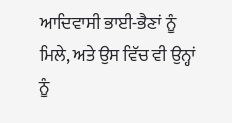ਆਦਿਵਾਸੀ ਭਾਈ-ਭੈਣਾਂ ਨੂੰ ਮਿਲੇ, ਅਤੇ ਉਸ ਵਿੱਚ ਵੀ ਉਨ੍ਹਾਂ ਨੂੰ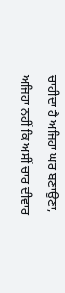ਚਾਹੀਦਾ ਹੈ ਅਜਿਹਾ ਘਰ ਬਣਾਉਣਾ, ਅਜਿਹਾ ਨਹੀਂ ਕਿ ਅਸੀਂ ਚਾਰ ਦੀਵਾਰ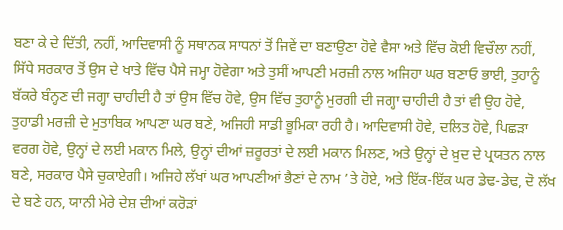ਬਣਾ ਕੇ ਦੇ ਦਿੱਤੀ, ਨਹੀਂ, ਆਦਿਵਾਸੀ ਨੂੰ ਸਥਾਨਕ ਸਾਧਨਾਂ ਤੋਂ ਜਿਵੇਂ ਦਾ ਬਣਾਉਣਾ ਹੋਵੇ ਵੈਸਾ ਅਤੇ ਵਿੱਚ ਕੋਈ ਵਿਚੌਲਾ ਨਹੀਂ, ਸਿੱਧੇ ਸਰਕਾਰ ਤੋਂ ਉਸ ਦੇ ਖਾਤੇ ਵਿੱਚ ਪੈਸੇ ਜਮ੍ਹਾ ਹੋਵੇਗਾ ਅਤੇ ਤੁਸੀਂ ਆਪਣੀ ਮਰਜ਼ੀ ਨਾਲ ਅਜਿਹਾ ਘਰ ਬਣਾਓ ਭਾਈ, ਤੁਹਾਨੂੰ ਬੱਕਰੇ ਬੰਨ੍ਹਣ ਦੀ ਜਗ੍ਹਾ ਚਾਹੀਦੀ ਹੈ ਤਾਂ ਉਸ ਵਿੱਚ ਹੋਵੇ, ਉਸ ਵਿੱਚ ਤੁਹਾਨੂੰ ਮੁਰਗੀ ਦੀ ਜਗ੍ਹਾ ਚਾਹੀਦੀ ਹੈ ਤਾਂ ਵੀ ਉਹ ਹੋਵੇ, ਤੁਹਾਡੀ ਮਰਜ਼ੀ ਦੇ ਮੁਤਾਬਿਕ ਆਪਣਾ ਘਰ ਬਣੇ, ਅਜਿਹੀ ਸਾਡੀ ਭੂਮਿਕਾ ਰਹੀ ਹੈ। ਆਦਿਵਾਸੀ ਹੋਵੇ, ਦਲਿਤ ਹੋਵੇ, ਪਿਛੜਾ ਵਰਗ ਹੋਵੇ, ਉਨ੍ਹਾਂ ਦੇ ਲਈ ਮਕਾਨ ਮਿਲੇ, ਉਨ੍ਹਾਂ ਦੀਆਂ ਜ਼ਰੂਰਤਾਂ ਦੇ ਲਈ ਮਕਾਨ ਮਿਲਣ, ਅਤੇ ਉਨ੍ਹਾਂ ਦੇ ਖ਼ੁਦ ਦੇ ਪ੍ਰਯਤਨ ਨਾਲ ਬਣੇ, ਸਰਕਾਰ ਪੈਸੇ ਚੁਕਾਏਗੀ। ਅਜਿਹੇ ਲੱਖਾਂ ਘਰ ਆਪਣੀਆਂ ਭੈਣਾਂ ਦੇ ਨਾਮ ’ਤੇ ਹੋਏ, ਅਤੇ ਇੱਕ-ਇੱਕ ਘਰ ਡੇਢ-ਡੇਢ, ਦੋ ਲੱਖ ਦੇ ਬਣੇ ਹਨ, ਯਾਨੀ ਮੇਰੇ ਦੇਸ਼ ਦੀਆਂ ਕਰੋੜਾਂ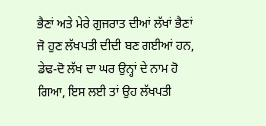ਭੈਣਾਂ ਅਤੇ ਮੇਰੇ ਗੁਜਰਾਤ ਦੀਆਂ ਲੱਖਾਂ ਭੈਣਾਂ ਜੋ ਹੁਣ ਲੱਖਪਤੀ ਦੀਦੀ ਬਣ ਗਈਆਂ ਹਨ, ਡੇਢ-ਦੋ ਲੱਖ ਦਾ ਘਰ ਉਨ੍ਹਾਂ ਦੇ ਨਾਮ ਹੋ ਗਿਆ, ਇਸ ਲਈ ਤਾਂ ਉਹ ਲੱਖਪਤੀ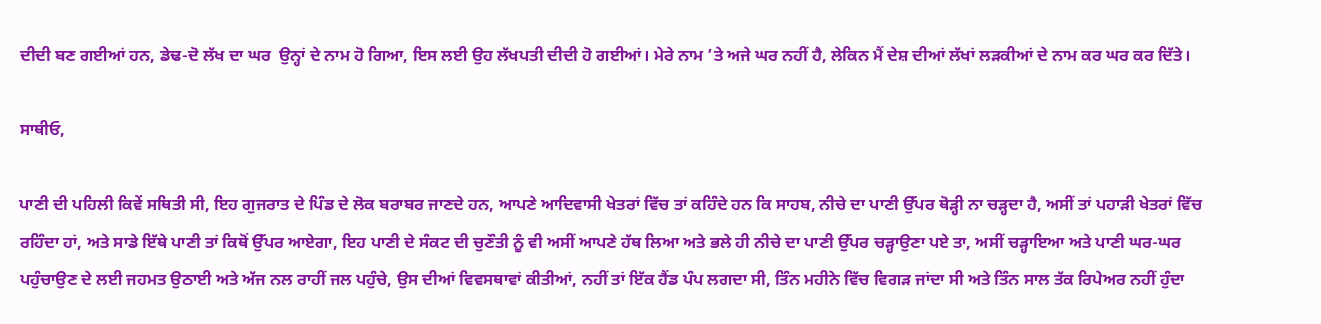ਦੀਦੀ ਬਣ ਗਈਆਂ ਹਨ, ਡੇਢ-ਦੋ ਲੱਖ ਦਾ ਘਰ  ਉਨ੍ਹਾਂ ਦੇ ਨਾਮ ਹੋ ਗਿਆ, ਇਸ ਲਈ ਉਹ ਲੱਖਪਤੀ ਦੀਦੀ ਹੋ ਗਈਆਂ। ਮੇਰੇ ਨਾਮ ’ਤੇ ਅਜੇ ਘਰ ਨਹੀਂ ਹੈ, ਲੇਕਿਨ ਮੈਂ ਦੇਸ਼ ਦੀਆਂ ਲੱਖਾਂ ਲੜਕੀਆਂ ਦੇ ਨਾਮ ਕਰ ਘਰ ਕਰ ਦਿੱਤੇ।

ਸਾਥੀਓ,

ਪਾਣੀ ਦੀ ਪਹਿਲੀ ਕਿਵੇਂ ਸਥਿਤੀ ਸੀ, ਇਹ ਗੁਜਰਾਤ ਦੇ ਪਿੰਡ ਦੇ ਲੋਕ ਬਰਾਬਰ ਜਾਣਦੇ ਹਨ, ਆਪਣੇ ਆਦਿਵਾਸੀ ਖੇਤਰਾਂ ਵਿੱਚ ਤਾਂ ਕਹਿੰਦੇ ਹਨ ਕਿ ਸਾਹਬ, ਨੀਚੇ ਦਾ ਪਾਣੀ ਉੱਪਰ ਥੋੜ੍ਹੀ ਨਾ ਚੜ੍ਹਦਾ ਹੈ, ਅਸੀਂ ਤਾਂ ਪਹਾੜੀ ਖੇਤਰਾਂ ਵਿੱਚ ਰਹਿੰਦਾ ਹਾਂ, ਅਤੇ ਸਾਡੇ ਇੱਥੇ ਪਾਣੀ ਤਾਂ ਕਿਥੋਂ ਉੱਪਰ ਆਏਗਾ, ਇਹ ਪਾਣੀ ਦੇ ਸੰਕਟ ਦੀ ਚੁਣੌਤੀ ਨੂੰ ਵੀ ਅਸੀਂ ਆਪਣੇ ਹੱਥ ਲਿਆ ਅਤੇ ਭਲੇ ਹੀ ਨੀਚੇ ਦਾ ਪਾਣੀ ਉੱਪਰ ਚੜ੍ਹਾਉਣਾ ਪਏ ਤਾ, ਅਸੀਂ ਚੜ੍ਹਾਇਆ ਅਤੇ ਪਾਣੀ ਘਰ-ਘਰ ਪਹੁੰਚਾਉਣ ਦੇ ਲਈ ਜਹਮਤ ਉਠਾਈ ਅਤੇ ਅੱਜ ਨਲ ਰਾਹੀਂ ਜਲ ਪਹੁੰਚੇ, ਉਸ ਦੀਆਂ ਵਿਵਸਥਾਵਾਂ ਕੀਤੀਆਂ, ਨਹੀਂ ਤਾਂ ਇੱਕ ਹੈਂਡ ਪੰਪ ਲਗਦਾ ਸੀ, ਤਿੰਨ ਮਹੀਨੇ ਵਿੱਚ ਵਿਗੜ ਜਾਂਦਾ ਸੀ ਅਤੇ ਤਿੰਨ ਸਾਲ ਤੱਕ ਰਿਪੇਅਰ ਨਹੀਂ ਹੁੰਦਾ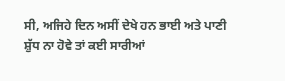ਸੀ, ਅਜਿਹੇ ਦਿਨ ਅਸੀਂ ਦੇਖੇ ਹਨ ਭਾਈ ਅਤੇ ਪਾਣੀ ਸ਼ੁੱਧ ਨਾ ਹੋਵੇ ਤਾਂ ਕਈ ਸਾਰੀਆਂ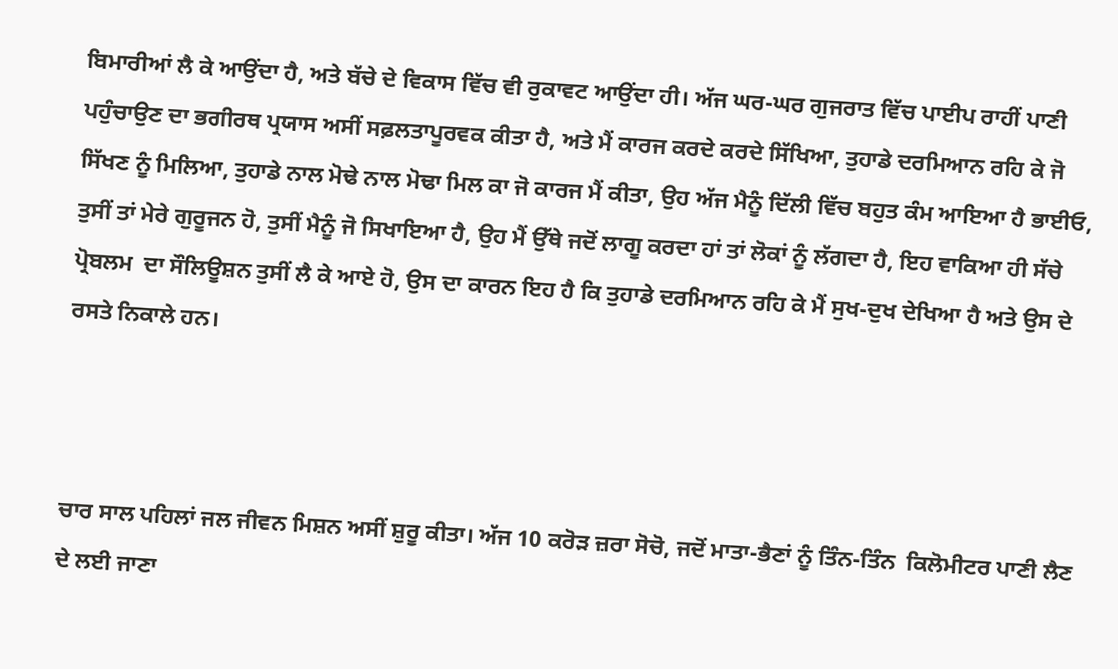ਬਿਮਾਰੀਆਂ ਲੈ ਕੇ ਆਉਂਦਾ ਹੈ, ਅਤੇ ਬੱਚੇ ਦੇ ਵਿਕਾਸ ਵਿੱਚ ਵੀ ਰੁਕਾਵਟ ਆਉਂਦਾ ਹੀ। ਅੱਜ ਘਰ-ਘਰ ਗੁਜਰਾਤ ਵਿੱਚ ਪਾਈਪ ਰਾਹੀਂ ਪਾਣੀ ਪਹੁੰਚਾਉਣ ਦਾ ਭਗੀਰਥ ਪ੍ਰਯਾਸ ਅਸੀਂ ਸਫ਼ਲਤਾਪੂਰਵਕ ਕੀਤਾ ਹੈ, ਅਤੇ ਮੈਂ ਕਾਰਜ ਕਰਦੇ ਕਰਦੇ ਸਿੱਖਿਆ, ਤੁਹਾਡੇ ਦਰਮਿਆਨ ਰਹਿ ਕੇ ਜੋ ਸਿੱਖਣ ਨੂੰ ਮਿਲਿਆ, ਤੁਹਾਡੇ ਨਾਲ ਮੋਢੇ ਨਾਲ ਮੋਢਾ ਮਿਲ ਕਾ ਜੋ ਕਾਰਜ ਮੈਂ ਕੀਤਾ, ਉਹ ਅੱਜ ਮੈਨੂੰ ਦਿੱਲੀ ਵਿੱਚ ਬਹੁਤ ਕੰਮ ਆਇਆ ਹੈ ਭਾਈਓ, ਤੁਸੀਂ ਤਾਂ ਮੇਰੇ ਗੁਰੂਜਨ ਹੋ, ਤੁਸੀਂ ਮੈਨੂੰ ਜੋ ਸਿਖਾਇਆ ਹੈ, ਉਹ ਮੈਂ ਉੱਥੇ ਜਦੋਂ ਲਾਗੂ ਕਰਦਾ ਹਾਂ ਤਾਂ ਲੋਕਾਂ ਨੂੰ ਲੱਗਦਾ ਹੈ, ਇਹ ਵਾਕਿਆ ਹੀ ਸੱਚੇ ਪ੍ਰੋਬਲਮ  ਦਾ ਸੌਲਿਊਸ਼ਨ ਤੁਸੀਂ ਲੈ ਕੇ ਆਏ ਹੋ, ਉਸ ਦਾ ਕਾਰਨ ਇਹ ਹੈ ਕਿ ਤੁਹਾਡੇ ਦਰਮਿਆਨ ਰਹਿ ਕੇ ਮੈਂ ਸੁਖ-ਦੁਖ ਦੇਖਿਆ ਹੈ ਅਤੇ ਉਸ ਦੇ ਰਸਤੇ ਨਿਕਾਲੇ ਹਨ।



ਚਾਰ ਸਾਲ ਪਹਿਲਾਂ ਜਲ ਜੀਵਨ ਮਿਸ਼ਨ ਅਸੀਂ ਸ਼ੁਰੂ ਕੀਤਾ। ਅੱਜ 10 ਕਰੋੜ ਜ਼ਰਾ ਸੋਚੋ, ਜਦੋਂ ਮਾਤਾ-ਭੈਣਾਂ ਨੂੰ ਤਿੰਨ-ਤਿੰਨ  ਕਿਲੋਮੀਟਰ ਪਾਣੀ ਲੈਣ ਦੇ ਲਈ ਜਾਣਾ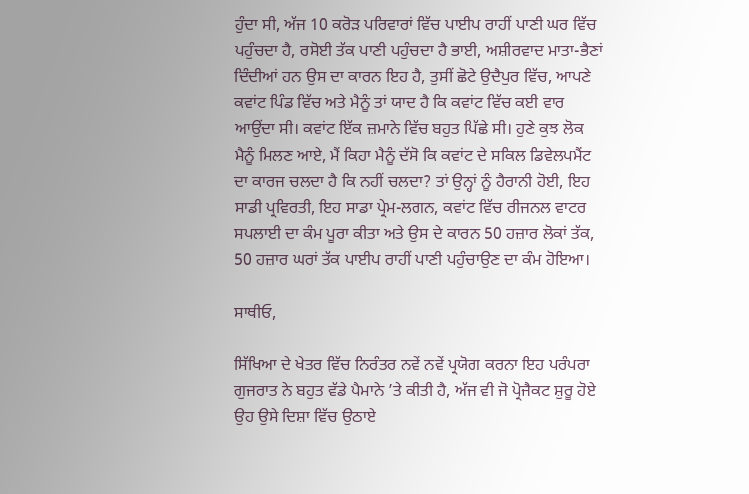ਹੁੰਦਾ ਸੀ, ਅੱਜ 10 ਕਰੋੜ ਪਰਿਵਾਰਾਂ ਵਿੱਚ ਪਾਈਪ ਰਾਹੀਂ ਪਾਣੀ ਘਰ ਵਿੱਚ ਪਹੁੰਚਦਾ ਹੈ, ਰਸੋਈ ਤੱਕ ਪਾਣੀ ਪਹੁੰਚਦਾ ਹੈ ਭਾਈ, ਅਸ਼ੀਰਵਾਦ ਮਾਤਾ-ਭੈਣਾਂ ਦਿੰਦੀਆਂ ਹਨ ਉਸ ਦਾ ਕਾਰਨ ਇਹ ਹੈ, ਤੁਸੀਂ ਛੋਟੇ ਉਦੈਪੁਰ ਵਿੱਚ, ਆਪਣੇ ਕਵਾਂਟ ਪਿੰਡ ਵਿੱਚ ਅਤੇ ਮੈਨੂੰ ਤਾਂ ਯਾਦ ਹੈ ਕਿ ਕਵਾਂਟ ਵਿੱਚ ਕਈ ਵਾਰ ਆਉਂਦਾ ਸੀ। ਕਵਾਂਟ ਇੱਕ ਜ਼ਮਾਨੇ ਵਿੱਚ ਬਹੁਤ ਪਿੱਛੇ ਸੀ। ਹੁਣੇ ਕੁਝ ਲੋਕ ਮੈਨੂੰ ਮਿਲਣ ਆਏ, ਮੈਂ ਕਿਹਾ ਮੈਨੂੰ ਦੱਸੋ ਕਿ ਕਵਾਂਟ ਦੇ ਸਕਿਲ ਡਿਵੇਲਪਮੈਂਟ ਦਾ ਕਾਰਜ ਚਲਦਾ ਹੈ ਕਿ ਨਹੀਂ ਚਲਦਾ? ਤਾਂ ਉਨ੍ਹਾਂ ਨੂੰ ਹੈਰਾਨੀ ਹੋਈ, ਇਹ ਸਾਡੀ ਪ੍ਰਵਿਰਤੀ, ਇਹ ਸਾਡਾ ਪ੍ਰੇਮ-ਲਗਨ, ਕਵਾਂਟ ਵਿੱਚ ਰੀਜਨਲ ਵਾਟਰ ਸਪਲਾਈ ਦਾ ਕੰਮ ਪੂਰਾ ਕੀਤਾ ਅਤੇ ਉਸ ਦੇ ਕਾਰਨ 50 ਹਜ਼ਾਰ ਲੋਕਾਂ ਤੱਕ, 50 ਹਜ਼ਾਰ ਘਰਾਂ ਤੱਕ ਪਾਈਪ ਰਾਹੀਂ ਪਾਣੀ ਪਹੁੰਚਾਉਣ ਦਾ ਕੰਮ ਹੋਇਆ।

ਸਾਥੀਓ,

ਸਿੱਖਿਆ ਦੇ ਖੇਤਰ ਵਿੱਚ ਨਿਰੰਤਰ ਨਵੇਂ ਨਵੇਂ ਪ੍ਰਯੋਗ ਕਰਨਾ ਇਹ ਪਰੰਪਰਾ ਗੁਜਰਾਤ ਨੇ ਬਹੁਤ ਵੱਡੇ ਪੈਮਾਨੇ ’ਤੇ ਕੀਤੀ ਹੈ, ਅੱਜ ਵੀ ਜੋ ਪ੍ਰੋਜੈਕਟ ਸ਼ੁਰੂ ਹੋਏ ਉਹ ਉਸੇ ਦਿਸ਼ਾ ਵਿੱਚ ਉਠਾਏ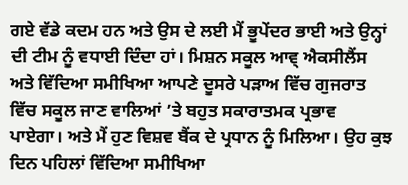ਗਏ ਵੱਡੇ ਕਦਮ ਹਨ ਅਤੇ ਉਸ ਦੇ ਲਈ ਮੈਂ ਭੂਪੇਂਦਰ ਭਾਈ ਅਤੇ ਉਨ੍ਹਾਂ ਦੀ ਟੀਮ ਨੂੰ ਵਧਾਈ ਦਿੰਦਾ ਹਾਂ। ਮਿਸ਼ਨ ਸਕੂਲ ਆਵ੍ ਐਕਸੀਲੈਂਸ ਅਤੇ ਵਿੱਦਿਆ ਸਮੀਖਿਆ ਆਪਣੇ ਦੂਸਰੇ ਪੜਾਅ ਵਿੱਚ ਗੁਜਰਾਤ ਵਿੱਚ ਸਕੂਲ ਜਾਣ ਵਾਲਿਆਂ ’ਤੇ ਬਹੁਤ ਸਕਾਰਾਤਮਕ ਪ੍ਰਭਾਵ ਪਾਏਗਾ। ਅਤੇ ਮੈਂ ਹੁਣ ਵਿਸ਼ਵ ਬੈਂਕ ਦੇ ਪ੍ਰਧਾਨ ਨੂੰ ਮਿਲਿਆ। ਉਹ ਕੁਝ ਦਿਨ ਪਹਿਲਾਂ ਵਿੱਦਿਆ ਸਮੀਖਿਆ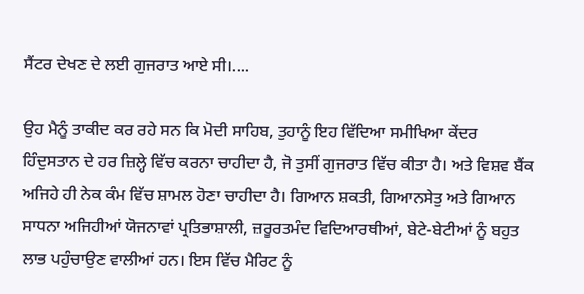ਸੈਂਟਰ ਦੇਖਣ ਦੇ ਲਈ ਗੁਜਰਾਤ ਆਏ ਸੀ।....

ਉਹ ਮੈਨੂੰ ਤਾਕੀਦ ਕਰ ਰਹੇ ਸਨ ਕਿ ਮੋਦੀ ਸਾਹਿਬ, ਤੁਹਾਨੂੰ ਇਹ ਵਿੱਦਿਆ ਸਮੀਖਿਆ ਕੇਂਦਰ ਹਿੰਦੁਸਤਾਨ ਦੇ ਹਰ ਜ਼ਿਲ੍ਹੇ ਵਿੱਚ ਕਰਨਾ ਚਾਹੀਦਾ ਹੈ, ਜੋ ਤੁਸੀਂ ਗੁਜਰਾਤ ਵਿੱਚ ਕੀਤਾ ਹੈ। ਅਤੇ ਵਿਸ਼ਵ ਬੈਂਕ ਅਜਿਹੇ ਹੀ ਨੇਕ ਕੰਮ ਵਿੱਚ ਸ਼ਾਮਲ ਹੋਣਾ ਚਾਹੀਦਾ ਹੈ। ਗਿਆਨ ਸ਼ਕਤੀ, ਗਿਆਨਸੇਤੁ ਅਤੇ ਗਿਆਨ ਸਾਧਨਾ ਅਜਿਹੀਆਂ ਯੋਜਨਾਵਾਂ ਪ੍ਰਤਿਭਾਸ਼ਾਲੀ, ਜ਼ਰੂਰਤਮੰਦ ਵਿਦਿਆਰਥੀਆਂ, ਬੇਟੇ-ਬੇਟੀਆਂ ਨੂੰ ਬਹੁਤ ਲਾਭ ਪਹੁੰਚਾਉਣ ਵਾਲੀਆਂ ਹਨ। ਇਸ ਵਿੱਚ ਮੈਰਿਟ ਨੂੰ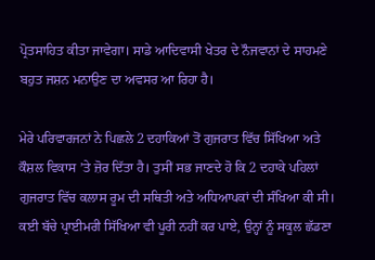ਪ੍ਰੋਤਸਾਹਿਤ ਕੀਤਾ ਜਾਵੇਗਾ। ਸਾਡੇ ਆਦਿਵਾਸੀ ਖੇਤਰ ਦੇ ਨੌਜਵਾਨਾਂ ਦੇ ਸਾਹਮਣੇ ਬਹੁਤ ਜਸ਼ਨ ਮਨਾਉਣ ਦਾ ਅਵਸਰ ਆ ਰਿਹਾ ਹੈ।

ਮੇਰੇ ਪਰਿਵਾਰਜਨਾਂ ਨੇ ਪਿਛਲੇ 2 ਦਹਾਕਿਆਂ ਤੋਂ ਗੁਜਰਾਤ ਵਿੱਚ ਸਿੱਖਿਆ ਅਤੇ ਕੌਸ਼ਲ ਵਿਕਾਸ ’ਤੇ ਜ਼ੋਰ ਦਿੱਤਾ ਹੈ। ਤੁਸੀਂ ਸਭ ਜਾਣਦੇ ਹੋ ਕਿ 2 ਦਹਾਕੇ ਪਹਿਲਾਂ ਗੁਜਰਾਤ ਵਿੱਚ ਕਲਾਸ ਰੂਮ ਦੀ ਸਥਿਤੀ ਅਤੇ ਅਧਿਆਪਕਾਂ ਦੀ ਸੰਖਿਆ ਕੀ ਸੀ। ਕਈ ਬੱਚੇ ਪ੍ਰਾਈਮਰੀ ਸਿੱਖਿਆ ਵੀ ਪੂਰੀ ਨਹੀਂ ਕਰ ਪਾਏ, ਉਨ੍ਹਾਂ ਨੂੰ ਸਕੂਲ ਛੱਡਣਾ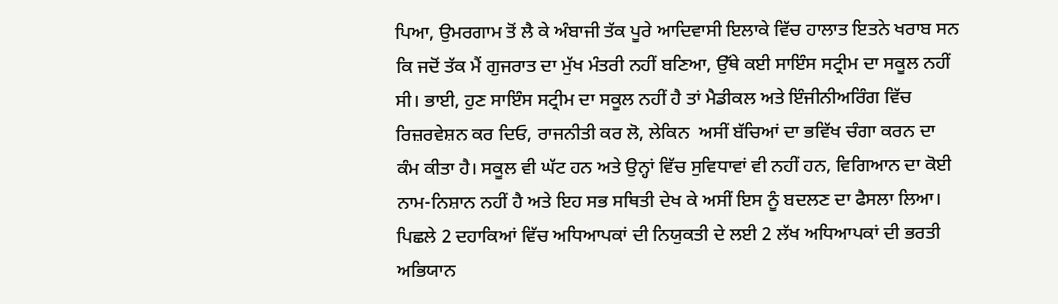ਪਿਆ, ਉਮਰਗਾਮ ਤੋਂ ਲੈ ਕੇ ਅੰਬਾਜੀ ਤੱਕ ਪੂਰੇ ਆਦਿਵਾਸੀ ਇਲਾਕੇ ਵਿੱਚ ਹਾਲਾਤ ਇਤਨੇ ਖਰਾਬ ਸਨ ਕਿ ਜਦੋਂ ਤੱਕ ਮੈਂ ਗੁਜਰਾਤ ਦਾ ਮੁੱਖ ਮੰਤਰੀ ਨਹੀਂ ਬਣਿਆ, ਉੱਥੇ ਕਈ ਸਾਇੰਸ ਸਟ੍ਰੀਮ ਦਾ ਸਕੂਲ ਨਹੀਂ ਸੀ। ਭਾਈ, ਹੁਣ ਸਾਇੰਸ ਸਟ੍ਰੀਮ ਦਾ ਸਕੂਲ ਨਹੀਂ ਹੈ ਤਾਂ ਮੈਡੀਕਲ ਅਤੇ ਇੰਜੀਨੀਅਰਿੰਗ ਵਿੱਚ ਰਿਜ਼ਰਵੇਸ਼ਨ ਕਰ ਦਿਓ, ਰਾਜਨੀਤੀ ਕਰ ਲੋ, ਲੇਕਿਨ  ਅਸੀਂ ਬੱਚਿਆਂ ਦਾ ਭਵਿੱਖ ਚੰਗਾ ਕਰਨ ਦਾ ਕੰਮ ਕੀਤਾ ਹੈ। ਸਕੂਲ ਵੀ ਘੱਟ ਹਨ ਅਤੇ ਉਨ੍ਹਾਂ ਵਿੱਚ ਸੁਵਿਧਾਵਾਂ ਵੀ ਨਹੀਂ ਹਨ, ਵਿਗਿਆਨ ਦਾ ਕੋਈ ਨਾਮ-ਨਿਸ਼ਾਨ ਨਹੀਂ ਹੈ ਅਤੇ ਇਹ ਸਭ ਸਥਿਤੀ ਦੇਖ ਕੇ ਅਸੀਂ ਇਸ ਨੂੰ ਬਦਲਣ ਦਾ ਫੈਸਲਾ ਲਿਆ। ਪਿਛਲੇ 2 ਦਹਾਕਿਆਂ ਵਿੱਚ ਅਧਿਆਪਕਾਂ ਦੀ ਨਿਯੁਕਤੀ ਦੇ ਲਈ 2 ਲੱਖ ਅਧਿਆਪਕਾਂ ਦੀ ਭਰਤੀ ਅਭਿਯਾਨ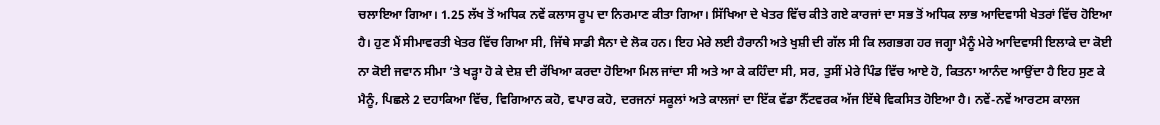ਚਲਾਇਆ ਗਿਆ। 1.25 ਲੱਖ ਤੋਂ ਅਧਿਕ ਨਵੇਂ ਕਲਾਸ ਰੂਪ ਦਾ ਨਿਰਮਾਣ ਕੀਤਾ ਗਿਆ। ਸਿੱਖਿਆ ਦੇ ਖੇਤਰ ਵਿੱਚ ਕੀਤੇ ਗਏ ਕਾਰਜਾਂ ਦਾ ਸਭ ਤੋਂ ਅਧਿਕ ਲਾਭ ਆਦਿਵਾਸੀ ਖੇਤਰਾਂ ਵਿੱਚ ਹੋਇਆ ਹੈ। ਹੁਣ ਮੈਂ ਸੀਮਾਵਰਤੀ ਖੇਤਰ ਵਿੱਚ ਗਿਆ ਸੀ, ਜਿੱਥੇ ਸਾਡੀ ਸੈਨਾ ਦੇ ਲੋਕ ਹਨ। ਇਹ ਮੇਰੇ ਲਈ ਹੈਰਾਨੀ ਅਤੇ ਖੁਸ਼ੀ ਦੀ ਗੱਲ ਸੀ ਕਿ ਲਗਭਗ ਹਰ ਜਗ੍ਹਾ ਮੈਨੂੰ ਮੇਰੇ ਆਦਿਵਾਸੀ ਇਲਾਕੇ ਦਾ ਕੋਈ ਨਾ ਕੋਈ ਜਵਾਨ ਸੀਮਾ ’ਤੇ ਖੜ੍ਹਾ ਹੋ ਕੇ ਦੇਸ਼ ਦੀ ਰੱਖਿਆ ਕਰਦਾ ਹੋਇਆ ਮਿਲ ਜਾਂਦਾ ਸੀ ਅਤੇ ਆ ਕੇ ਕਹਿੰਦਾ ਸੀ, ਸਰ, ਤੁਸੀਂ ਮੇਰੇ ਪਿੰਡ ਵਿੱਚ ਆਏ ਹੋ, ਕਿਤਨਾ ਆਨੰਦ ਆਉਂਦਾ ਹੈ ਇਹ ਸੁਣ ਕੇ ਮੈਨੂੰ, ਪਿਛਲੇ 2 ਦਹਾਕਿਆ ਵਿੱਚ, ਵਿਗਿਆਨ ਕਹੋ, ਵਪਾਰ ਕਹੋ, ਦਰਜਨਾਂ ਸਕੂਲਾਂ ਅਤੇ ਕਾਲਜਾਂ ਦਾ ਇੱਕ ਵੱਡਾ ਨੈੱਟਵਰਕ ਅੱਜ ਇੱਥੇ ਵਿਕਸਿਤ ਹੋਇਆ ਹੈ। ਨਵੇਂ-ਨਵੇਂ ਆਰਟਸ ਕਾਲਜ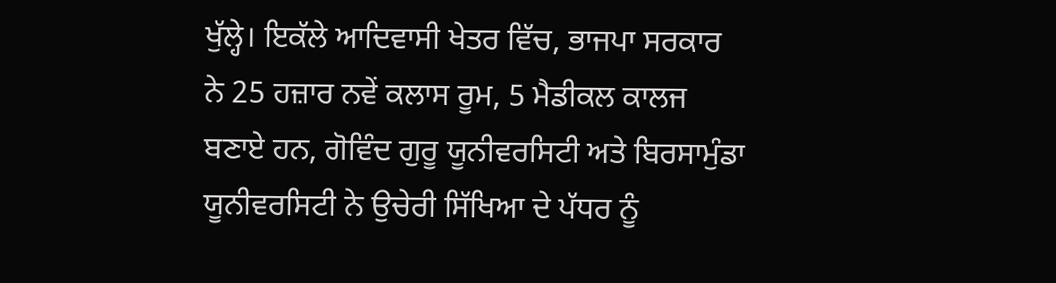ਖੁੱਲ੍ਹੇ। ਇਕੱਲੇ ਆਦਿਵਾਸੀ ਖੇਤਰ ਵਿੱਚ, ਭਾਜਪਾ ਸਰਕਾਰ ਨੇ 25 ਹਜ਼ਾਰ ਨਵੇਂ ਕਲਾਸ ਰੂਮ, 5 ਮੈਡੀਕਲ ਕਾਲਜ ਬਣਾਏ ਹਨ, ਗੋਵਿੰਦ ਗੁਰੂ ਯੂਨੀਵਰਸਿਟੀ ਅਤੇ ਬਿਰਸਾਮੁੰਡਾ ਯੂਨੀਵਰਸਿਟੀ ਨੇ ਉਚੇਰੀ ਸਿੱਖਿਆ ਦੇ ਪੱਧਰ ਨੂੰ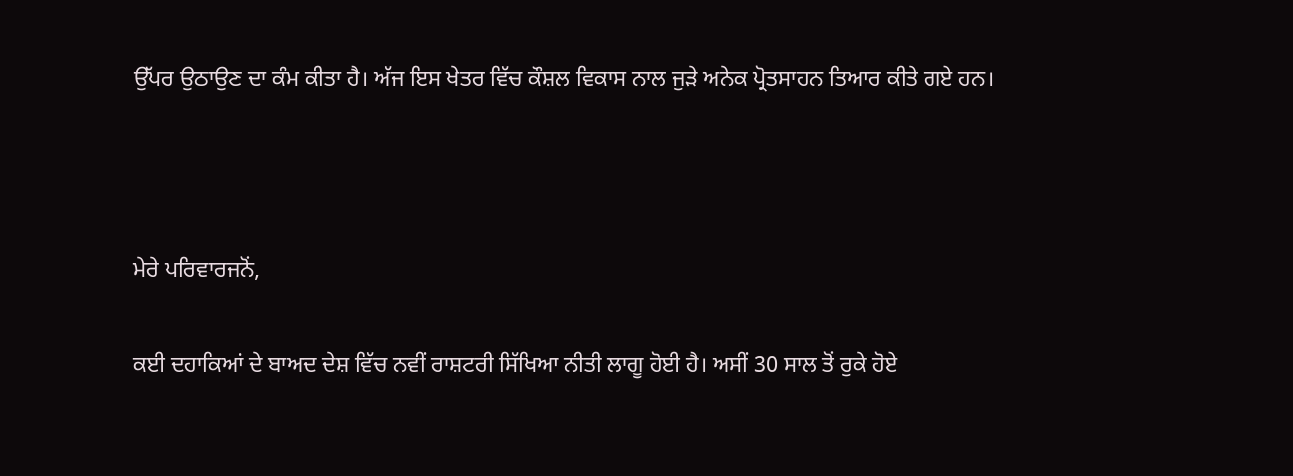ਉੱਪਰ ਉਠਾਉਣ ਦਾ ਕੰਮ ਕੀਤਾ ਹੈ। ਅੱਜ ਇਸ ਖੇਤਰ ਵਿੱਚ ਕੌਸ਼ਲ ਵਿਕਾਸ ਨਾਲ ਜੁੜੇ ਅਨੇਕ ਪ੍ਰੋਤਸਾਹਨ ਤਿਆਰ ਕੀਤੇ ਗਏ ਹਨ।



ਮੇਰੇ ਪਰਿਵਾਰਜਨੋਂ,

ਕਈ ਦਹਾਕਿਆਂ ਦੇ ਬਾਅਦ ਦੇਸ਼ ਵਿੱਚ ਨਵੀਂ ਰਾਸ਼ਟਰੀ ਸਿੱਖਿਆ ਨੀਤੀ ਲਾਗੂ ਹੋਈ ਹੈ। ਅਸੀਂ 30 ਸਾਲ ਤੋਂ ਰੁਕੇ ਹੋਏ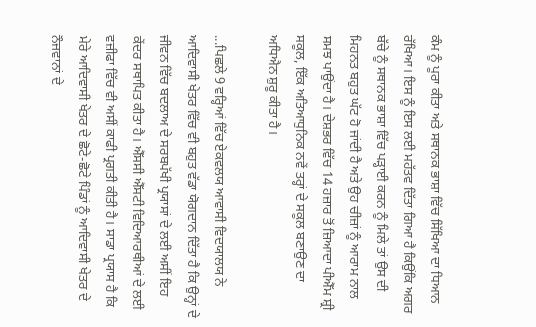ਕੰਮ ਨੂੰ ਪੂਰਾ ਕੀਤਾ ਅਤੇ ਸਥਾਨਕ ਭਾਸ਼ਾ ਵਿੱਚ ਸਿੱਖਿਆ ਦਾ ਧਿਆਨ ਰੱਖਿਆ। ਇਸ ਨੂੰ ਇਸ ਲਈ ਮਹੱਤਵ ਦਿੱਤਾ ਗਿਆ ਹੈ ਕਿਉਂਕਿ ਅਗਰ ਬੱਚੇ ਨੂੰ ਸਥਾਨਕ ਭਾਸ਼ਾ ਵਿੱਚ ਪੜ੍ਹਾਈ ਕਰਨ ਨੂੰ ਮਿਲੇ ਤਾਂ ਉਸ ਦੀ ਮਿਹਨਤ ਬਹੁਤ ਘੱਟ ਹੋ ਜਾਂਦੀ ਹੈ ਅਤੇ ਉਹ ਚੀਜ਼ਾਂ ਨੂੰ ਆਰਾਮ ਨਾਲ ਸਮਝ ਪਾਉਂਦਾ ਹੈ। ਦੇਸ਼ਭਰ ਵਿੱਚ 14 ਹਜ਼ਾਰ ਤੋਂ ਜ਼ਿਆਦਾ ਪੀਐੱਮ ਸ਼੍ਰੀ ਸਕੂਲ, ਇੱਕ ਅਤਿਆਧੁਨਿਕ ਨਵੇਂ ਤਰ੍ਹਾਂ ਦੇ ਸਕੂਲ ਬਣਾਉਣ ਦਾ ਅਧਿਐਨ ਸ਼ੁਰੂ ਕੀਤਾ ਹੈ।

...ਪਿਛਲੇ 9 ਵਰ੍ਹਿਆਂ ਵਿੱਚ ਏਕਵਲਯ ਆਵਾਸੀ ਵਿਦਯਾਲਯ ਨੇ ਆਦਿਵਾਸੀ ਖੇਤਰ ਵਿੱਚ ਵੀ ਬਹੁਤ ਵੱਡਾ ਯੋਗਦਾਨ ਦਿੱਤਾ ਹੈ ਕਿ ਉਨ੍ਹਾਂ ਦੇ ਜੀਵਨ ਵਿੱਚ ਬਦਲਾਅ ਦੇ ਸਰਬਪੱਖੀ ਪ੍ਰਯਾਸਾਂ ਦੇ ਲਈ ਅਸੀਂ ਇਹ ਕੇਂਦਰ ਸਥਾਪਿਤ ਕੀਤਾ ਹੈ। ਐੱਸਸੀ ਐੱਸਟੀ ਵਿਦਿਆਰਥੀਆਂ ਦੇ ਲਈ ਵਜ਼ੀਫਾ ਵਿੱਚ ਵੀ ਅਸੀਂ ਕਾਫੀ ਪ੍ਰਗਤੀ ਕੀਤੀ ਹੈ। ਸਾਡਾ ਪ੍ਰਯਾਸ ਹੈ ਕਿ ਮੇਰੇ ਆਦਿਵਾਸੀ ਖੇਤਰ ਦੇ ਛੋਟੇ-ਛੋਟੇ ਪਿੰਡਾਂ ਨੂੰ ਆਦਿਵਾਸੀ ਖੇਤਰ ਦੇ ਨੌਜਵਾਨਾਂ ਦੇ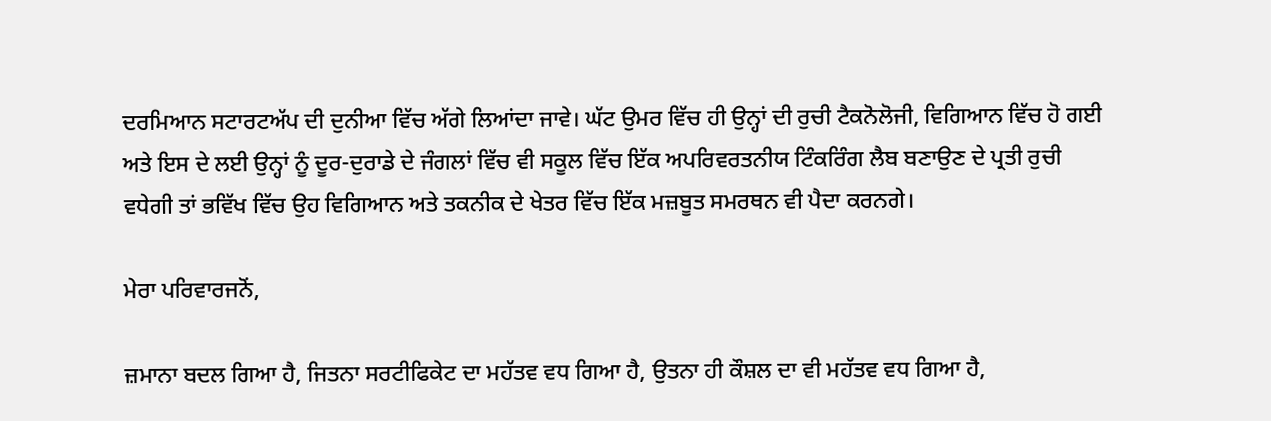ਦਰਮਿਆਨ ਸਟਾਰਟਅੱਪ ਦੀ ਦੁਨੀਆ ਵਿੱਚ ਅੱਗੇ ਲਿਆਂਦਾ ਜਾਵੇ। ਘੱਟ ਉਮਰ ਵਿੱਚ ਹੀ ਉਨ੍ਹਾਂ ਦੀ ਰੁਚੀ ਟੈਕਨੋਲੋਜੀ, ਵਿਗਿਆਨ ਵਿੱਚ ਹੋ ਗਈ ਅਤੇ ਇਸ ਦੇ ਲਈ ਉਨ੍ਹਾਂ ਨੂੰ ਦੂਰ-ਦੁਰਾਡੇ ਦੇ ਜੰਗਲਾਂ ਵਿੱਚ ਵੀ ਸਕੂਲ ਵਿੱਚ ਇੱਕ ਅਪਰਿਵਰਤਨੀਯ ਟਿੰਕਰਿੰਗ ਲੈਬ ਬਣਾਉਣ ਦੇ ਪ੍ਰਤੀ ਰੁਚੀ ਵਧੇਗੀ ਤਾਂ ਭਵਿੱਖ ਵਿੱਚ ਉਹ ਵਿਗਿਆਨ ਅਤੇ ਤਕਨੀਕ ਦੇ ਖੇਤਰ ਵਿੱਚ ਇੱਕ ਮਜ਼ਬੂਤ ਸਮਰਥਨ ਵੀ ਪੈਦਾ ਕਰਨਗੇ।

ਮੇਰਾ ਪਰਿਵਾਰਜਨੋਂ,

ਜ਼ਮਾਨਾ ਬਦਲ ਗਿਆ ਹੈ, ਜਿਤਨਾ ਸਰਟੀਫਿਕੇਟ ਦਾ ਮਹੱਤਵ ਵਧ ਗਿਆ ਹੈ, ਉਤਨਾ ਹੀ ਕੌਸ਼ਲ ਦਾ ਵੀ ਮਹੱਤਵ ਵਧ ਗਿਆ ਹੈ,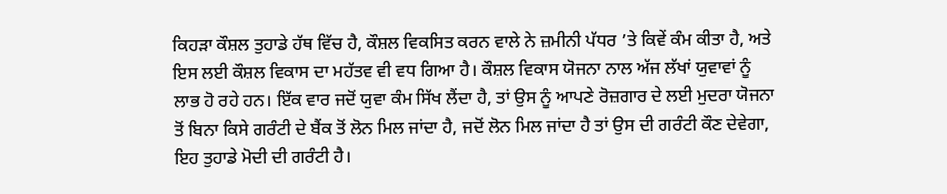ਕਿਹੜਾ ਕੌਸ਼ਲ ਤੁਹਾਡੇ ਹੱਥ ਵਿੱਚ ਹੈ, ਕੌਸ਼ਲ ਵਿਕਸਿਤ ਕਰਨ ਵਾਲੇ ਨੇ ਜ਼ਮੀਨੀ ਪੱਧਰ ’ਤੇ ਕਿਵੇਂ ਕੰਮ ਕੀਤਾ ਹੈ, ਅਤੇ ਇਸ ਲਈ ਕੌਸ਼ਲ ਵਿਕਾਸ ਦਾ ਮਹੱਤਵ ਵੀ ਵਧ ਗਿਆ ਹੈ। ਕੌਸ਼ਲ ਵਿਕਾਸ ਯੋਜਨਾ ਨਾਲ ਅੱਜ ਲੱਖਾਂ ਯੁਵਾਵਾਂ ਨੂੰ ਲਾਭ ਹੋ ਰਹੇ ਹਨ। ਇੱਕ ਵਾਰ ਜਦੋਂ ਯੁਵਾ ਕੰਮ ਸਿੱਖ ਲੈਂਦਾ ਹੈ, ਤਾਂ ਉਸ ਨੂੰ ਆਪਣੇ ਰੋਜ਼ਗਾਰ ਦੇ ਲਈ ਮੁਦਰਾ ਯੋਜਨਾ ਤੋਂ ਬਿਨਾ ਕਿਸੇ ਗਰੰਟੀ ਦੇ ਬੈਂਕ ਤੋਂ ਲੋਨ ਮਿਲ ਜਾਂਦਾ ਹੈ, ਜਦੋਂ ਲੋਨ ਮਿਲ ਜਾਂਦਾ ਹੈ ਤਾਂ ਉਸ ਦੀ ਗਰੰਟੀ ਕੌਣ ਦੇਵੇਗਾ, ਇਹ ਤੁਹਾਡੇ ਮੋਦੀ ਦੀ ਗਰੰਟੀ ਹੈ।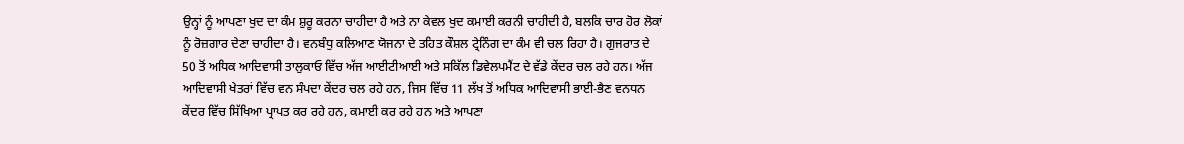ਉਨ੍ਹਾਂ ਨੂੰ ਆਪਣਾ ਖੁਦ ਦਾ ਕੰਮ ਸ਼ੁਰੂ ਕਰਨਾ ਚਾਹੀਦਾ ਹੈ ਅਤੇ ਨਾ ਕੇਵਲ ਖੁਦ ਕਮਾਈ ਕਰਨੀ ਚਾਹੀਦੀ ਹੈ, ਬਲਕਿ ਚਾਰ ਹੋਰ ਲੋਕਾਂ ਨੂੰ ਰੋਜ਼ਗਾਰ ਦੇਣਾ ਚਾਹੀਦਾ ਹੈ। ਵਨਬੰਧੁ ਕਲਿਆਣ ਯੋਜਨਾ ਦੇ ਤਹਿਤ ਕੌਸ਼ਲ ਟ੍ਰੇਨਿੰਗ ਦਾ ਕੰਮ ਵੀ ਚਲ ਰਿਹਾ ਹੈ। ਗੁਜਰਾਤ ਦੇ 50 ਤੋਂ ਅਧਿਕ ਆਦਿਵਾਸੀ ਤਾਲੁਕਾਓ ਵਿੱਚ ਅੱਜ ਆਈਟੀਆਈ ਅਤੇ ਸਕਿੱਲ ਡਿਵੇਲਪਮੈਂਟ ਦੇ ਵੱਡੇ ਕੇਂਦਰ ਚਲ ਰਹੇ ਹਨ। ਅੱਜ ਆਦਿਵਾਸੀ ਖੇਤਰਾਂ ਵਿੱਚ ਵਨ ਸੰਪਦਾ ਕੇਂਦਰ ਚਲ ਰਹੇ ਹਨ, ਜਿਸ ਵਿੱਚ 11 ਲੱਖ ਤੋਂ ਅਧਿਕ ਆਦਿਵਾਸੀ ਭਾਈ-ਭੈਣ ਵਨਧਨ ਕੇਂਦਰ ਵਿੱਚ ਸਿੱਖਿਆ ਪ੍ਰਾਪਤ ਕਰ ਰਹੇ ਹਨ, ਕਮਾਈ ਕਰ ਰਹੇ ਹਨ ਅਤੇ ਆਪਣਾ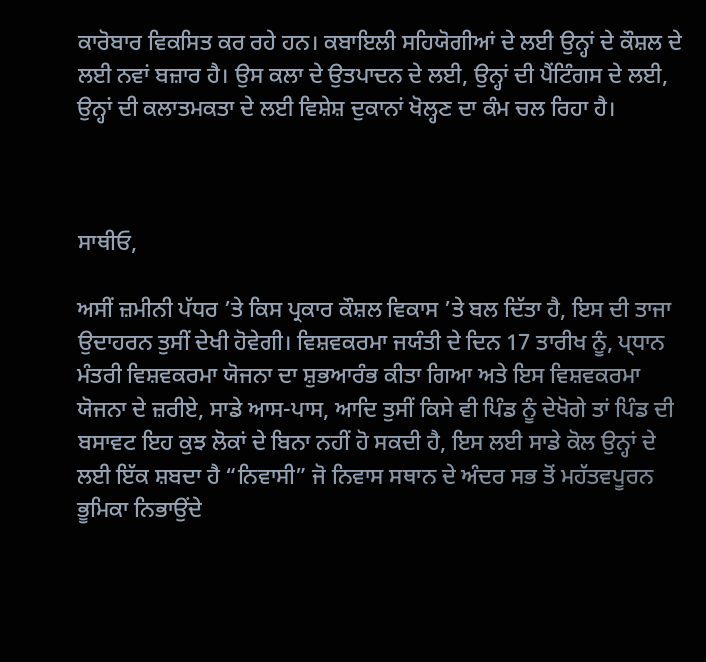ਕਾਰੋਬਾਰ ਵਿਕਸਿਤ ਕਰ ਰਹੇ ਹਨ। ਕਬਾਇਲੀ ਸਹਿਯੋਗੀਆਂ ਦੇ ਲਈ ਉਨ੍ਹਾਂ ਦੇ ਕੌਸ਼ਲ ਦੇ ਲਈ ਨਵਾਂ ਬਜ਼ਾਰ ਹੈ। ਉਸ ਕਲਾ ਦੇ ਉਤਪਾਦਨ ਦੇ ਲਈ, ਉਨ੍ਹਾਂ ਦੀ ਪੈਂਟਿੰਗਸ ਦੇ ਲਈ, ਉਨ੍ਹਾਂ ਦੀ ਕਲਾਤਮਕਤਾ ਦੇ ਲਈ ਵਿਸ਼ੇਸ਼ ਦੁਕਾਨਾਂ ਖੋਲ੍ਹਣ ਦਾ ਕੰਮ ਚਲ ਰਿਹਾ ਹੈ।



ਸਾਥੀਓ,

ਅਸੀਂ ਜ਼ਮੀਨੀ ਪੱਧਰ ’ਤੇ ਕਿਸ ਪ੍ਰਕਾਰ ਕੌਸ਼ਲ ਵਿਕਾਸ ’ਤੇ ਬਲ ਦਿੱਤਾ ਹੈ, ਇਸ ਦੀ ਤਾਜਾ ਉਦਾਹਰਨ ਤੁਸੀਂ ਦੇਖੀ ਹੋਵੇਗੀ। ਵਿਸ਼ਵਕਰਮਾ ਜਯੰਤੀ ਦੇ ਦਿਨ 17 ਤਾਰੀਖ ਨੂੰ, ਪ੍ਧਾਨ ਮੰਤਰੀ ਵਿਸ਼ਵਕਰਮਾ ਯੋਜਨਾ ਦਾ ਸ਼ੁਭਆਰੰਭ ਕੀਤਾ ਗਿਆ ਅਤੇ ਇਸ ਵਿਸ਼ਵਕਰਮਾ ਯੋਜਨਾ ਦੇ ਜ਼ਰੀਏ, ਸਾਡੇ ਆਸ-ਪਾਸ, ਆਦਿ ਤੁਸੀਂ ਕਿਸੇ ਵੀ ਪਿੰਡ ਨੂੰ ਦੇਖੋਗੇ ਤਾਂ ਪਿੰਡ ਦੀ ਬਸਾਵਟ ਇਹ ਕੁਝ ਲੋਕਾਂ ਦੇ ਬਿਨਾ ਨਹੀਂ ਹੋ ਸਕਦੀ ਹੈ, ਇਸ ਲਈ ਸਾਡੇ ਕੋਲ ਉਨ੍ਹਾਂ ਦੇ ਲਈ ਇੱਕ ਸ਼ਬਦਾ ਹੈ “ਨਿਵਾਸੀ” ਜੋ ਨਿਵਾਸ ਸਥਾਨ ਦੇ ਅੰਦਰ ਸਭ ਤੋਂ ਮਹੱਤਵਪੂਰਨ ਭੂਮਿਕਾ ਨਿਭਾਉਂਦੇ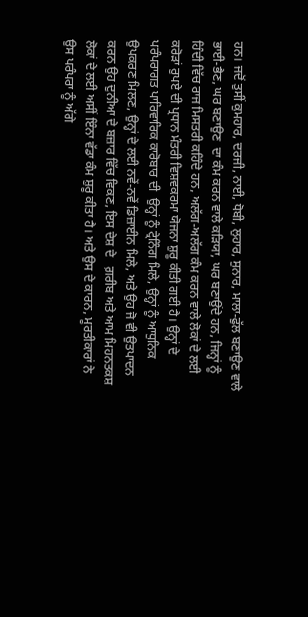ਹਨ। ਜਦੋਂ ਤੁਸੀਂ ਕੁਮਹਾਰ, ਦਰਜੀ, ਨਾਈ, ਧੋਬੀ, ਲੁਹਾਰ, ਸੁਨਾਰ, ਮਾਲਾ-ਫੁੱਲ ਬਣਾਉਣ ਵਾਲੇ ਭਾਈ-ਭੈਣ, ਘਰ ਬਣਾਉਣ  ਦਾ ਕੰਮ ਕਰਨ ਵਾਲੇ ਕੜਿਯਾ, ਘਰ ਬਣਾਉਂਦੇ ਹਨ, ਜਿਨ੍ਹਾਂ ਨੂੰ ਹਿੰਦੀ ਵਿੱਚ ਰਾਜ ਮਿਸਤਰੀ ਕਹਿੰਦੇ ਹਨ, ਅਲੱਗ-ਅਲੱਗ ਕੰਮ ਕਰਨ ਵਾਲੇ ਲੋਕਾਂ ਦੇ ਲਈ ਕਰੋੜਾਂ ਰੁਪਏ ਦੀ ਪ੍ਰਧਾਨ ਮੰਤਰੀ ਵਿਸ਼ਵਕਰਮਾ ਯੋਜਨਾ ਸ਼ੁਰੂ ਕੀਤੀ ਗਈ ਹੈ। ਉਨ੍ਹਾਂ ਦੇ ਪਰੰਪਰਾਗਤ ਪਾਰਿਵਾਰਿਕ ਕਾਰੋਬਾਰ ਦੀ  ਉਨ੍ਹਾਂ ਨੂੰ ਟ੍ਰੇਨਿੰਗ ਮਿਲੇ, ਉਨ੍ਹਾਂ ਨੂੰ ਆਧੁਨਿਕ ਉਪਕਰਣ ਮਿਲਣ, ਉਨ੍ਹਾਂ ਦੇ ਲਈ ਨਵੇਂ-ਨਵੇਂ ਡਿਜ਼ਾਈਨ ਮਿਲੇ, ਅਤੇ ਉਹ ਜੋ ਵੀ ਉਤਪਾਦਨ ਕਰਨ ਉਹ ਦੁਨੀਆ ਦੇ ਬਜ਼ਾਰ ਵਿੱਚ ਵਿਕਣ, ਇਸ ਦੇਸ਼ ਦੇ   ਗ਼ਰੀਬ ਅਤੇ ਆਮ ਮਿਹਨਤਕਸ਼ ਲੋਕਾਂ ਦੇ ਲਈ ਅਸੀਂ ਇੰਨਾ ਵੱਡਾ ਕੰਮ ਸ਼ੁਰੂ ਕੀਤਾ ਹੈ। ਅਤੇ ਉਸ ਦੇ ਕਾਰਨ, ਮੂਰਤੀਕਾਰਾਂ ਨੇ ਉਸ ਪਰੰਪਰਾ ਨੂੰ ਅੱਗੇ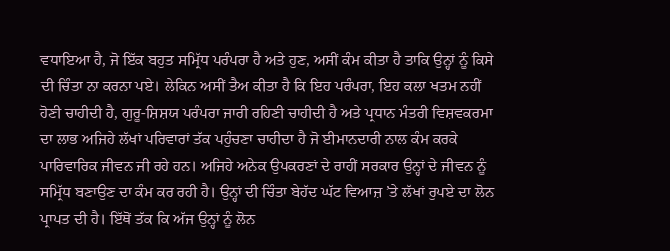ਵਧਾਇਆ ਹੈ, ਜੋ ਇੱਕ ਬਹੁਤ ਸਮ੍ਰਿੱਧ ਪਰੰਪਰਾ ਹੈ ਅਤੇ ਹੁਣ, ਅਸੀਂ ਕੰਮ ਕੀਤਾ ਹੈ ਤਾਕਿ ਉਨ੍ਹਾਂ ਨੂੰ ਕਿਸੇ ਦੀ ਚਿੰਤਾ ਨਾ ਕਰਨਾ ਪਏ। ਲੇਕਿਨ ਅਸੀਂ ਤੈਅ ਕੀਤਾ ਹੈ ਕਿ ਇਹ ਪਰੰਪਰਾ, ਇਹ ਕਲਾ ਖਤਮ ਨਹੀਂ ਹੋਣੀ ਚਾਹੀਦੀ ਹੈ, ਗੁਰੂ-ਸ਼ਿਸ਼ਯ ਪਰੰਪਰਾ ਜਾਰੀ ਰਹਿਣੀ ਚਾਹੀਦੀ ਹੈ ਅਤੇ ਪ੍ਰਧਾਨ ਮੰਤਰੀ ਵਿਸ਼ਵਕਰਮਾ ਦਾ ਲਾਭ ਅਜਿਹੇ ਲੱਖਾਂ ਪਰਿਵਾਰਾਂ ਤੱਕ ਪਹੁੰਚਣਾ ਚਾਹੀਦਾ ਹੈ ਜੋ ਈਮਾਨਦਾਰੀ ਨਾਲ ਕੰਮ ਕਰਕੇ ਪਾਰਿਵਾਰਿਕ ਜੀਵਨ ਜੀ ਰਹੇ ਹਨ। ਅਜਿਹੇ ਅਨੇਕ ਉਪਕਰਣਾਂ ਦੇ ਰਾਹੀਂ ਸਰਕਾਰ ਉਨ੍ਹਾਂ ਦੇ ਜੀਵਨ ਨੂੰ ਸਮ੍ਰਿੱਧ ਬਣਾਉਣ ਦਾ ਕੰਮ ਕਰ ਰਹੀ ਹੈ। ਉਨ੍ਹਾਂ ਦੀ ਚਿੰਤਾ ਬੇਹੱਦ ਘੱਟ ਵਿਆਜ਼ ’ਤੇ ਲੱਖਾਂ ਰੁਪਏ ਦਾ ਲੋਨ ਪ੍ਰਾਪਤ ਦੀ ਹੈ। ਇੱਥੋਂ ਤੱਕ ਕਿ ਅੱਜ ਉਨ੍ਹਾਂ ਨੂੰ ਲੋਨ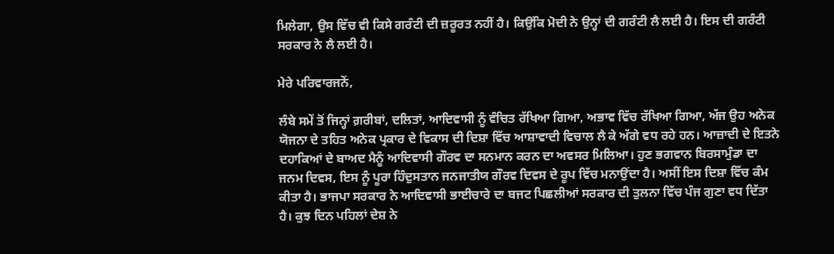ਮਿਲੇਗਾ, ਉਸ ਵਿੱਚ ਵੀ ਕਿਸੇ ਗਰੰਟੀ ਦੀ ਜ਼ਰੂਰਤ ਨਹੀਂ ਹੈ। ਕਿਉਂਕਿ ਮੋਦੀ ਨੇ ਉਨ੍ਹਾਂ ਦੀ ਗਰੰਟੀ ਲੈ ਲਈ ਹੈ। ਇਸ ਦੀ ਗਰੰਟੀ ਸਰਕਾਰ ਨੇ ਲੈ ਲਈ ਹੈ।

ਮੇਰੇ ਪਰਿਵਾਰਜਨੋਂ,

ਲੰਬੇ ਸਮੇਂ ਤੋਂ ਜਿਨ੍ਹਾਂ ਗ਼ਰੀਬਾਂ, ਦਲਿਤਾਂ, ਆਦਿਵਾਸੀ ਨੂੰ ਵੰਚਿਤ ਰੱਖਿਆ ਗਿਆ, ਅਭਾਵ ਵਿੱਚ ਰੱਖਿਆ ਗਿਆ, ਅੱਜ ਉਹ ਅਨੇਕ ਯੋਜਨਾ ਦੇ ਤਹਿਤ ਅਨੇਕ ਪ੍ਰਕਾਰ ਦੇ ਵਿਕਾਸ ਦੀ ਦਿਸ਼ਾ ਵਿੱਚ ਆਸ਼ਾਵਾਦੀ ਵਿਚਾਲ ਲੈ ਕੇ ਅੱਗੇ ਵਧ ਰਹੇ ਹਨ। ਆਜ਼ਾਦੀ ਦੇ ਇਤਨੇ ਦਹਾਕਿਆਂ ਦੇ ਬਾਅਦ ਮੈਨੂੰ ਆਦਿਵਾਸੀ ਗੌਰਵ ਦਾ ਸਨਮਾਨ ਕਰਨ ਦਾ ਅਵਸਰ ਮਿਲਿਆ। ਹੁਣ ਭਗਵਾਨ ਬਿਰਸਾਮੁੰਡਾ ਦਾ ਜਨਮ ਦਿਵਸ, ਇਸ ਨੂੰ ਪੂਰਾ ਹਿੰਦੁਸਤਾਨ ਜਨਜਾਤੀਯ ਗੌਰਵ ਦਿਵਸ ਦੇ ਰੂਪ ਵਿੱਚ ਮਨਾਉਂਦਾ ਹੈ। ਅਸੀਂ ਇਸ ਦਿਸ਼ਾ ਵਿੱਚ ਕੰਮ ਕੀਤਾ ਹੈ। ਭਾਜਪਾ ਸਰਕਾਰ ਨੇ ਆਦਿਵਾਸੀ ਭਾਈਚਾਰੇ ਦਾ ਬਜਟ ਪਿਛਲੀਆਂ ਸਰਕਾਰ ਦੀ ਤੁਲਨਾ ਵਿੱਚ ਪੰਜ ਗੁਣਾ ਵਧ ਦਿੱਤਾ ਹੈ। ਕੁਝ ਦਿਨ ਪਹਿਲਾਂ ਦੇਸ਼ ਨੇ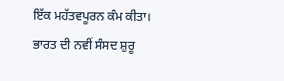ਇੱਕ ਮਹੱਤਵਪੂਰਨ ਕੰਮ ਕੀਤਾ। ਭਾਰਤ ਦੀ ਨਵੀਂ ਸੰਸਦ ਸ਼ੁਰੂ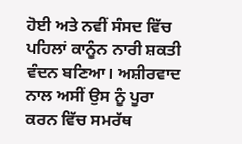ਹੋਈ ਅਤੇ ਨਵੀਂ ਸੰਸਦ ਵਿੱਚ ਪਹਿਲਾਂ ਕਾਨੂੰਨ ਨਾਰੀ ਸ਼ਕਤੀ ਵੰਦਨ ਬਣਿਆ। ਅਸ਼ੀਰਵਾਦ ਨਾਲ ਅਸੀਂ ਉਸ ਨੂੰ ਪੂਰਾ ਕਰਨ ਵਿੱਚ ਸਮਰੱਥ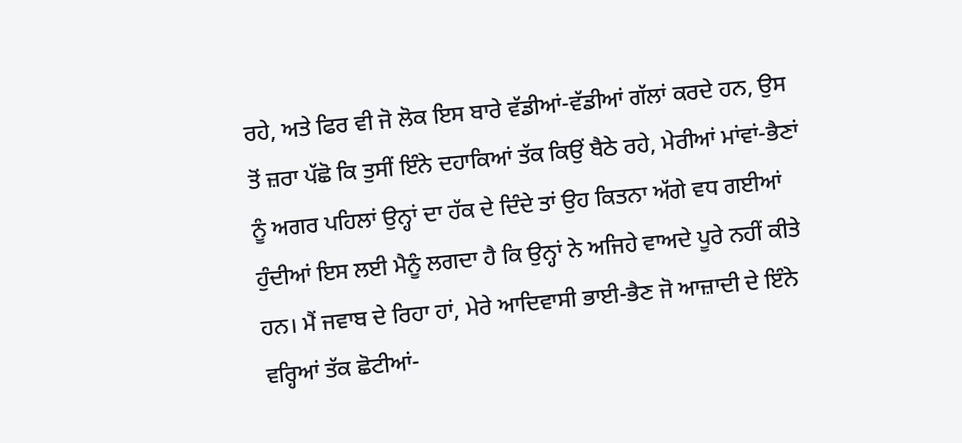ਰਹੇ, ਅਤੇ ਫਿਰ ਵੀ ਜੋ ਲੋਕ ਇਸ ਬਾਰੇ ਵੱਡੀਆਂ-ਵੱਡੀਆਂ ਗੱਲਾਂ ਕਰਦੇ ਹਨ, ਉਸ ਤੋਂ ਜ਼ਰਾ ਪੱਛੋ ਕਿ ਤੁਸੀਂ ਇੰਨੇ ਦਹਾਕਿਆਂ ਤੱਕ ਕਿਉਂ ਬੈਠੇ ਰਹੇ, ਮੇਰੀਆਂ ਮਾਂਵਾਂ-ਭੈਣਾਂ ਨੂੰ ਅਗਰ ਪਹਿਲਾਂ ਉਨ੍ਹਾਂ ਦਾ ਹੱਕ ਦੇ ਦਿੰਦੇ ਤਾਂ ਉਹ ਕਿਤਨਾ ਅੱਗੇ ਵਧ ਗਈਆਂ ਹੁੰਦੀਆਂ ਇਸ ਲਈ ਮੈਨੂੰ ਲਗਦਾ ਹੈ ਕਿ ਉਨ੍ਹਾਂ ਨੇ ਅਜਿਹੇ ਵਾਅਦੇ ਪੂਰੇ ਨਹੀਂ ਕੀਤੇ ਹਨ। ਮੈਂ ਜਵਾਬ ਦੇ ਰਿਹਾ ਹਾਂ, ਮੇਰੇ ਆਦਿਵਾਸੀ ਭਾਈ-ਭੈਣ ਜੋ ਆਜ਼ਾਦੀ ਦੇ ਇੰਨੇ ਵਰ੍ਹਿਆਂ ਤੱਕ ਛੋਟੀਆਂ-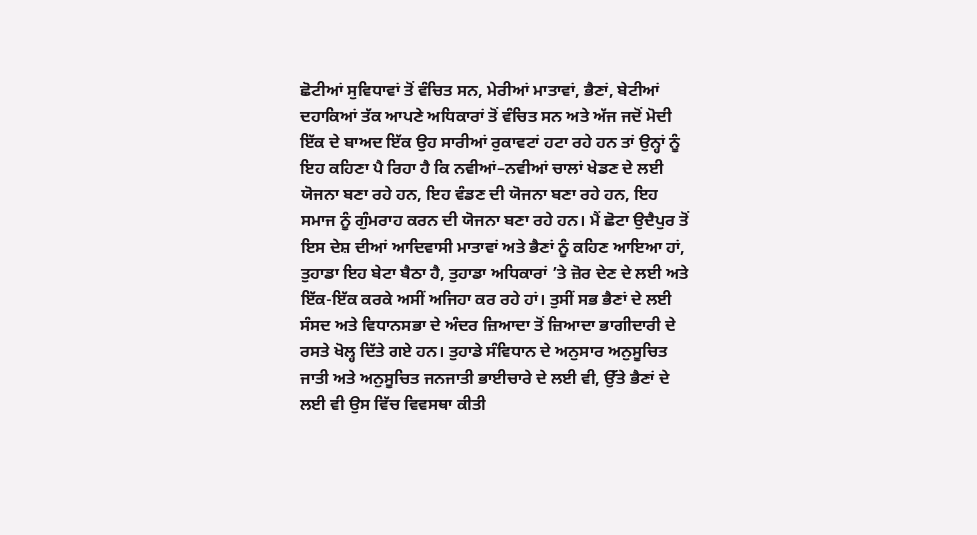ਛੋਟੀਆਂ ਸੁਵਿਧਾਵਾਂ ਤੋਂ ਵੰਚਿਤ ਸਨ, ਮੇਰੀਆਂ ਮਾਤਾਵਾਂ, ਭੈਣਾਂ, ਬੇਟੀਆਂ  ਦਹਾਕਿਆਂ ਤੱਕ ਆਪਣੇ ਅਧਿਕਾਰਾਂ ਤੋਂ ਵੰਚਿਤ ਸਨ ਅਤੇ ਅੱਜ ਜਦੋਂ ਮੋਦੀ ਇੱਕ ਦੇ ਬਾਅਦ ਇੱਕ ਉਹ ਸਾਰੀਆਂ ਰੁਕਾਵਟਾਂ ਹਟਾ ਰਹੇ ਹਨ ਤਾਂ ਉਨ੍ਹਾਂ ਨੂੰ ਇਹ ਕਹਿਣਾ ਪੈ ਰਿਹਾ ਹੈ ਕਿ ਨਵੀਆਂ–ਨਵੀਆਂ ਚਾਲਾਂ ਖੇਡਣ ਦੇ ਲਈ ਯੋਜਨਾ ਬਣਾ ਰਹੇ ਹਨ, ਇਹ ਵੰਡਣ ਦੀ ਯੋਜਨਾ ਬਣਾ ਰਹੇ ਹਨ, ਇਹ ਸਮਾਜ ਨੂੰ ਗੁੰਮਰਾਹ ਕਰਨ ਦੀ ਯੋਜਨਾ ਬਣਾ ਰਹੇ ਹਨ। ਮੈਂ ਛੋਟਾ ਉਦੈਪੁਰ ਤੋਂ ਇਸ ਦੇਸ਼ ਦੀਆਂ ਆਦਿਵਾਸੀ ਮਾਤਾਵਾਂ ਅਤੇ ਭੈਣਾਂ ਨੂੰ ਕਹਿਣ ਆਇਆ ਹਾਂ, ਤੁਹਾਡਾ ਇਹ ਬੇਟਾ ਬੈਠਾ ਹੈ, ਤੁਹਾਡਾ ਅਧਿਕਾਰਾਂ ’ਤੇ ਜ਼ੋਰ ਦੇਣ ਦੇ ਲਈ ਅਤੇ ਇੱਕ-ਇੱਕ ਕਰਕੇ ਅਸੀਂ ਅਜਿਹਾ ਕਰ ਰਹੇ ਹਾਂ। ਤੁਸੀਂ ਸਭ ਭੈਣਾਂ ਦੇ ਲਈ ਸੰਸਦ ਅਤੇ ਵਿਧਾਨਸਭਾ ਦੇ ਅੰਦਰ ਜ਼ਿਆਦਾ ਤੋਂ ਜ਼ਿਆਦਾ ਭਾਗੀਦਾਰੀ ਦੇ ਰਸਤੇ ਖੋਲ੍ਹ ਦਿੱਤੇ ਗਏ ਹਨ। ਤੁਹਾਡੇ ਸੰਵਿਧਾਨ ਦੇ ਅਨੁਸਾਰ ਅਨੁਸੂਚਿਤ ਜਾਤੀ ਅਤੇ ਅਨੁਸੂਚਿਤ ਜਨਜਾਤੀ ਭਾਈਚਾਰੇ ਦੇ ਲਈ ਵੀ, ਉੱਤੇ ਭੈਣਾਂ ਦੇ ਲਈ ਵੀ ਉਸ ਵਿੱਚ ਵਿਵਸਥਾ ਕੀਤੀ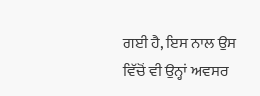ਗਈ ਹੈ, ਇਸ ਨਾਲ ਉਸ ਵਿੱਚੋਂ ਵੀ ਉਨ੍ਹਾਂ ਅਵਸਰ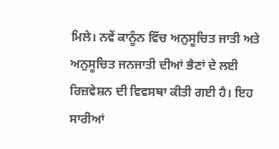ਮਿਲੇ। ਨਵੇਂ ਕਾਨੂੰਨ ਵਿੱਚ ਅਨੁਸੂਚਿਤ ਜਾਤੀ ਅਤੇ ਅਨੁਸੂਚਿਤ ਜਨਜਾਤੀ ਦੀਆਂ ਭੈਣਾਂ ਦੇ ਲਈ ਰਿਜ਼ਵੇਸ਼ਨ ਦੀ ਵਿਵਸਥਾ ਕੀਤੀ ਗਈ ਹੈ। ਇਹ ਸਾਰੀਆਂ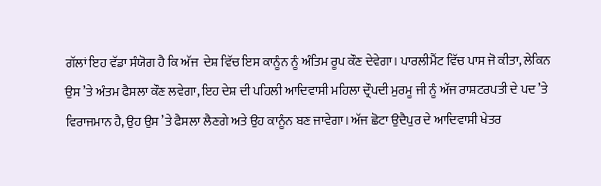ਗੱਲਾਂ ਇਹ ਵੱਡਾ ਸੰਯੋਗ ਹੈ ਕਿ ਅੱਜ  ਦੇਸ਼ ਵਿੱਚ ਇਸ ਕਾਨੂੰਨ ਨੂੰ ਅੰਤਿਮ ਰੂਪ ਕੌਣ ਦੇਵੇਗਾ। ਪਾਰਲੀਮੈਂਟ ਵਿੱਚ ਪਾਸ ਜੋ ਕੀਤਾ, ਲੇਕਿਨ ਉਸ ’ਤੇ ਅੰਤਮ ਫੈਸਲਾ ਕੌਣ ਲਵੇਗਾ, ਇਹ ਦੇਸ਼ ਦੀ ਪਹਿਲੀ ਆਦਿਵਾਸੀ ਮਹਿਲਾ ਦ੍ਰੌਪਦੀ ਮੁਰਮੂ ਜੀ ਨੂੰ ਅੱਜ ਰਾਸ਼ਟਰਪਤੀ ਦੇ ਪਦ ’ਤੇ ਵਿਰਾਜਮਾਨ ਹੈ, ਉਹ ਉਸ ’ਤੇ ਫੈਸਲਾ ਲੈਣਗੇ ਅਤੇ ਉਹ ਕਾਨੂੰਨ ਬਣ ਜਾਵੇਗਾ। ਅੱਜ ਛੋਟਾ ਉਦੈਪੁਰ ਦੇ ਆਦਿਵਾਸੀ ਖੇਤਰ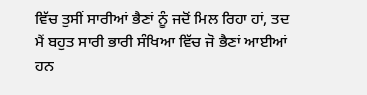ਵਿੱਚ ਤੁਸੀਂ ਸਾਰੀਆਂ ਭੈਣਾਂ ਨੂੰ ਜਦੋਂ ਮਿਲ ਰਿਹਾ ਹਾਂ, ਤਦ ਮੈਂ ਬਹੁਤ ਸਾਰੀ ਭਾਰੀ ਸੰਖਿਆ ਵਿੱਚ ਜੋ ਭੈਣਾਂ ਆਈਆਂ ਹਨ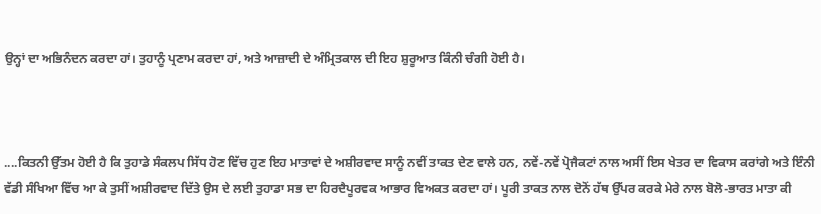ਉਨ੍ਹਾਂ ਦਾ ਅਭਿਨੰਦਨ ਕਰਦਾ ਹਾਂ। ਤੁਹਾਨੂੰ ਪ੍ਰਣਾਮ ਕਰਦਾ ਹਾਂ, ਅਤੇ ਆਜ਼ਾਦੀ ਦੇ ਅੰਮ੍ਰਿਤਕਾਲ ਦੀ ਇਹ ਸ਼ੁਰੂਆਤ ਕਿੰਨੀ ਚੰਗੀ ਹੋਈ ਹੈ।



....ਕਿਤਨੀ ਉੱਤਮ ਹੋਈ ਹੈ ਕਿ ਤੁਹਾਡੇ ਸੰਕਲਪ ਸਿੱਧ ਹੋਣ ਵਿੱਚ ਹੁਣ ਇਹ ਮਾਤਾਵਾਂ ਦੇ ਅਸ਼ੀਰਵਾਦ ਸਾਨੂੰ ਨਵੀਂ ਤਾਕਤ ਦੇਣ ਵਾਲੇ ਹਨ, ਨਵੇਂ-ਨਵੇਂ ਪ੍ਰੋਜੈਕਟਾਂ ਨਾਲ ਅਸੀਂ ਇਸ ਖੇਤਰ ਦਾ ਵਿਕਾਸ ਕਰਾਂਗੇ ਅਤੇ ਇੰਨੀ ਵੱਡੀ ਸੰਖਿਆ ਵਿੱਚ ਆ ਕੇ ਤੁਸੀਂ ਅਸ਼ੀਰਵਾਦ ਦਿੱਤੇ ਉਸ ਦੇ ਲਈ ਤੁਹਾਡਾ ਸਭ ਦਾ ਹਿਰਦੈਪੂਰਵਕ ਆਭਾਰ ਵਿਅਕਤ ਕਰਦਾ ਹਾਂ। ਪੂਰੀ ਤਾਕਤ ਨਾਲ ਦੋਨੋਂ ਹੱਥ ਉੱਪਰ ਕਰਕੇ ਮੇਰੇ ਨਾਲ ਬੋਲੋ-ਭਾਰਤ ਮਾਤਾ ਕੀ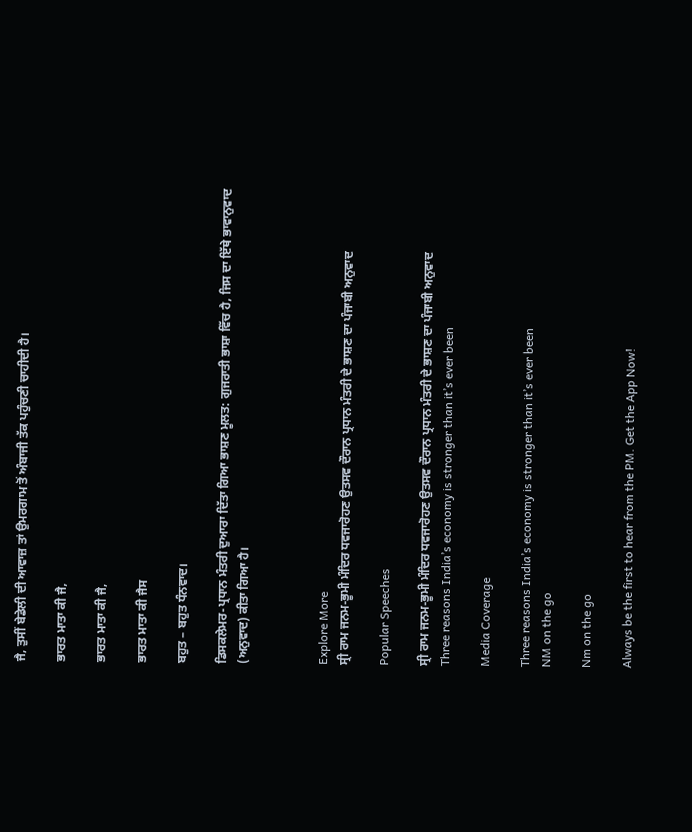ਜੈ, ਤੁਸੀਂ ਬੇਡੇਲੀ ਦੀ ਆਵਾਜ਼ ਤਾਂ ਉਮਰਗਾਮ ਤੋਂ ਅੰਬਾਜੀ ਤੱਕ ਪਹੁੰਚਣੀ ਚਾਹੀਦੀ ਹੈ।

ਭਾਰਤ ਮਾਤਾ ਕੀ ਜੈ,

ਭਾਰਤ ਮਾਤਾ ਕੀ ਜੈ,

ਭਾਰਤ ਮਾਤਾ ਕੀ ਜੈਸ

ਬਹੁਤ – ਬਹੁਤ ਧੰਨਵਾਦ।

ਡਿਸਕਲੇਮਰ-ਪ੍ਰਧਾਨ ਮੰਤਰੀ ਦੁਆਰਾ ਦਿੱਤਾ ਗਿਆ ਭਾਸ਼ਣ ਮੂਲਤ: ਗੁਜਰਾਤੀ ਭਾਸ਼ਾ ਵਿੱਚ ਹੈ, ਜਿਸ ਦਾ ਇੱਥੇ ਭਾਵਾਨੁਵਾਦ (ਅਨੁਵਾਦ) ਕੀਤਾ ਗਿਆ ਹੈ।



Explore More
ਸ੍ਰੀ ਰਾਮ ਜਨਮ-ਭੂਮੀ ਮੰਦਿਰ ਧਵਜਾਰੋਹਣ ਉਤਸਵ ਦੌਰਾਨ ਪ੍ਰਧਾਨ ਮੰਤਰੀ ਦੇ ਭਾਸ਼ਣ ਦਾ ਪੰਜਾਬੀ ਅਨੁਵਾਦ

Popular Speeches

ਸ੍ਰੀ ਰਾਮ ਜਨਮ-ਭੂਮੀ ਮੰਦਿਰ ਧਵਜਾਰੋਹਣ ਉਤਸਵ ਦੌਰਾਨ ਪ੍ਰਧਾਨ ਮੰਤਰੀ ਦੇ ਭਾਸ਼ਣ ਦਾ ਪੰਜਾਬੀ ਅਨੁਵਾਦ
Three reasons India’s economy is stronger than it’s ever been

Media Coverage

Three reasons India’s economy is stronger than it’s ever been
NM on the go

Nm on the go

Always be the first to hear from the PM. Get the App Now!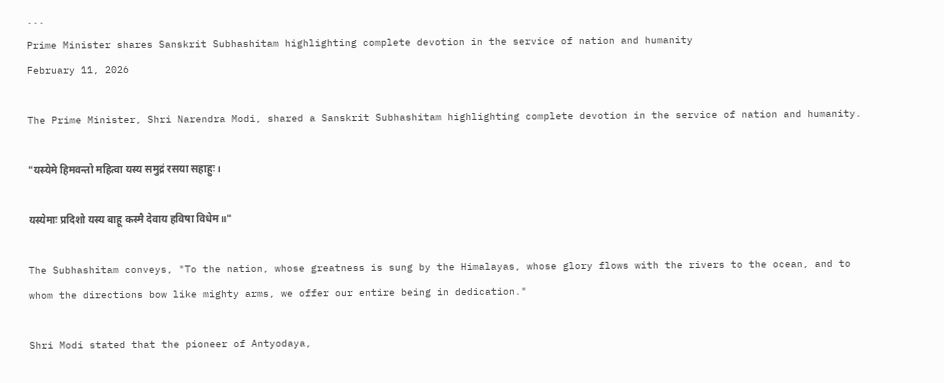...
Prime Minister shares Sanskrit Subhashitam highlighting complete devotion in the service of nation and humanity
February 11, 2026

The Prime Minister, Shri Narendra Modi, shared a Sanskrit Subhashitam highlighting complete devotion in the service of nation and humanity.

"यस्येमे हिमवन्तो महित्वा यस्य समुद्रं रसया सहाहुः।

यस्येमाः प्रदिशो यस्य बाहू कस्मै देवाय हविषा विधेम॥"

The Subhashitam conveys, "To the nation, whose greatness is sung by the Himalayas, whose glory flows with the rivers to the ocean, and to whom the directions bow like mighty arms, we offer our entire being in dedication."

Shri Modi stated that the pioneer of Antyodaya,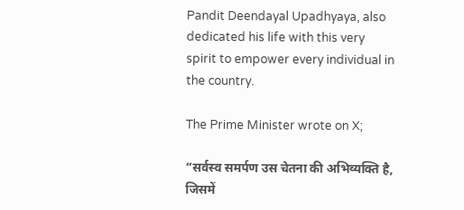Pandit Deendayal Upadhyaya, also dedicated his life with this very spirit to empower every individual in the country.

The Prime Minister wrote on X;

“सर्वस्व समर्पण उस चेतना की अभिव्यक्ति है, जिसमें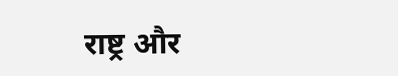राष्ट्र और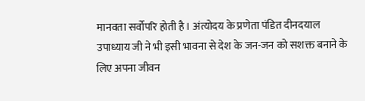मानवता सर्वोपरि होती है। अंत्योदय के प्रणेता पंडित दीनदयाल उपाध्याय जी ने भी इसी भावना से देश के जन-जन को सशक्त बनाने के लिए अपना जीवन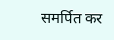समर्पित कर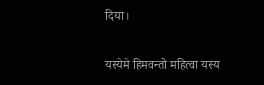दिया।

यस्येमे हिमवन्तो महित्वा यस्य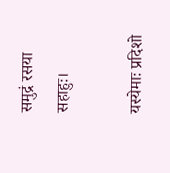समुद्रं रसया सहाहुः।

यस्येमाः प्रदिशो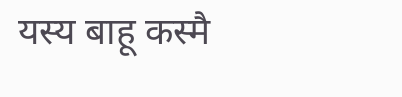यस्य बाहू कस्मै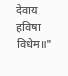देवाय हविषा विधेम॥"